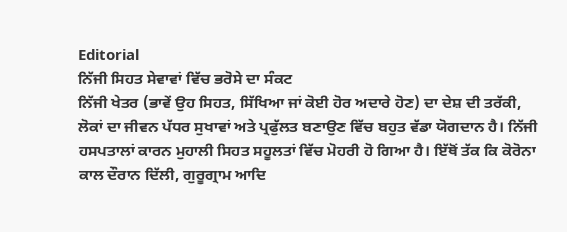Editorial
ਨਿੱਜੀ ਸਿਹਤ ਸੇਵਾਵਾਂ ਵਿੱਚ ਭਰੋਸੇ ਦਾ ਸੰਕਟ
ਨਿੱਜੀ ਖੇਤਰ (ਭਾਵੇਂ ਉਹ ਸਿਹਤ, ਸਿੱਖਿਆ ਜਾਂ ਕੋਈ ਹੋਰ ਅਦਾਰੇ ਹੋਣ) ਦਾ ਦੇਸ਼ ਦੀ ਤਰੱਕੀ, ਲੋਕਾਂ ਦਾ ਜੀਵਨ ਪੱਧਰ ਸੁਖਾਵਾਂ ਅਤੇ ਪ੍ਰਫੁੱਲਤ ਬਣਾਉਣ ਵਿੱਚ ਬਹੁਤ ਵੱਡਾ ਯੋਗਦਾਨ ਹੈ। ਨਿੱਜੀ ਹਸਪਤਾਲਾਂ ਕਾਰਨ ਮੁਹਾਲੀ ਸਿਹਤ ਸਹੂਲਤਾਂ ਵਿੱਚ ਮੋਹਰੀ ਹੋ ਗਿਆ ਹੈ। ਇੱਥੋਂ ਤੱਕ ਕਿ ਕੋਰੋਨਾ ਕਾਲ ਦੌਰਾਨ ਦਿੱਲੀ, ਗੁਰੂਗ੍ਰਾਮ ਆਦਿ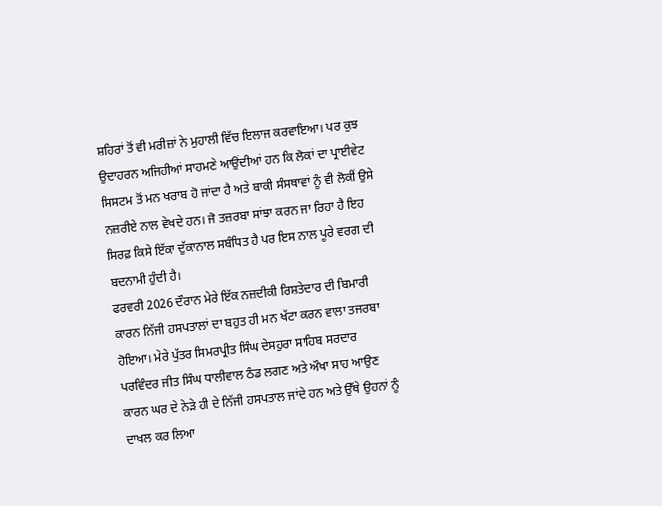ਸ਼ਹਿਰਾਂ ਤੋਂ ਵੀ ਮਰੀਜ਼ਾਂ ਨੇ ਮੁਹਾਲੀ ਵਿੱਚ ਇਲਾਜ ਕਰਵਾਇਆ। ਪਰ ਕੁਝ ਉਦਾਹਰਨ ਅਜਿਹੀਆਂ ਸਾਹਮਣੇ ਆਉਂਦੀਆਂ ਹਨ ਕਿ ਲੋਕਾਂ ਦਾ ਪ੍ਰਾਈਵੇਟ ਸਿਸਟਮ ਤੋਂ ਮਨ ਖਰਾਬ ਹੋ ਜਾਂਦਾ ਹੈ ਅਤੇ ਬਾਕੀ ਸੰਸਥਾਵਾਂ ਨੂੰ ਵੀ ਲੋਕੀਂ ਉਸੇ ਨਜ਼ਰੀਏ ਨਾਲ ਵੇਖਦੇ ਹਨ। ਜੋ ਤਜ਼ਰਬਾ ਸਾਂਝਾ ਕਰਨ ਜਾ ਰਿਹਾ ਹੈ ਇਹ ਸਿਰਫ਼ ਕਿਸੇ ਇੱਕਾ ਦੁੱਕਾਨਾਲ ਸਬੰਧਿਤ ਹੈ ਪਰ ਇਸ ਨਾਲ ਪੂਰੇ ਵਰਗ ਦੀ ਬਦਨਾਮੀ ਹੁੰਦੀ ਹੈ।
ਫਰਵਰੀ 2026 ਦੌਰਾਨ ਮੇਰੇ ਇੱਕ ਨਜ਼ਦੀਕੀ ਰਿਸ਼ਤੇਦਾਰ ਦੀ ਬਿਮਾਰੀ ਕਾਰਨ ਨਿੱਜੀ ਹਸਪਤਾਲਾਂ ਦਾ ਬਹੁਤ ਹੀ ਮਨ ਖੱਟਾ ਕਰਨ ਵਾਲਾ ਤਜਰਬਾ ਹੋਇਆ। ਮੇਰੇ ਪੁੱਤਰ ਸਿਮਰਪ੍ਰੀਤ ਸਿੰਘ ਦੇਸਹੁਰਾ ਸਾਹਿਬ ਸਰਦਾਰ ਪਰਵਿੰਦਰ ਜੀਤ ਸਿੰਘ ਧਾਲੀਵਾਲ ਠੰਡ ਲਗਣ ਅਤੇ ਔਖਾ ਸਾਹ ਆਉਣ ਕਾਰਨ ਘਰ ਦੇ ਨੇੜੇ ਹੀ ਦੇ ਨਿੱਜੀ ਹਸਪਤਾਲ ਜਾਂਦੇ ਹਨ ਅਤੇ ਉੱਥੇ ਉਹਨਾਂ ਨੂੰ ਦਾਖਲ ਕਰ ਲਿਆ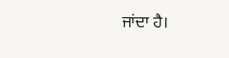ਜਾਂਦਾ ਹੈ।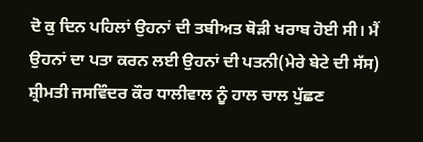ਦੋ ਕੁ ਦਿਨ ਪਹਿਲਾਂ ਉਹਨਾਂ ਦੀ ਤਬੀਅਤ ਥੋੜੀ ਖਰਾਬ ਹੋਈ ਸੀ। ਮੈਂ ਉਹਨਾਂ ਦਾ ਪਤਾ ਕਰਨ ਲਈ ਉਹਨਾਂ ਦੀ ਪਤਨੀ(ਮੇਰੇ ਬੇਟੇ ਦੀ ਸੱਸ) ਸ਼੍ਰੀਮਤੀ ਜਸਵਿੰਦਰ ਕੌਰ ਧਾਲੀਵਾਲ ਨੂੰ ਹਾਲ ਚਾਲ ਪੁੱਛਣ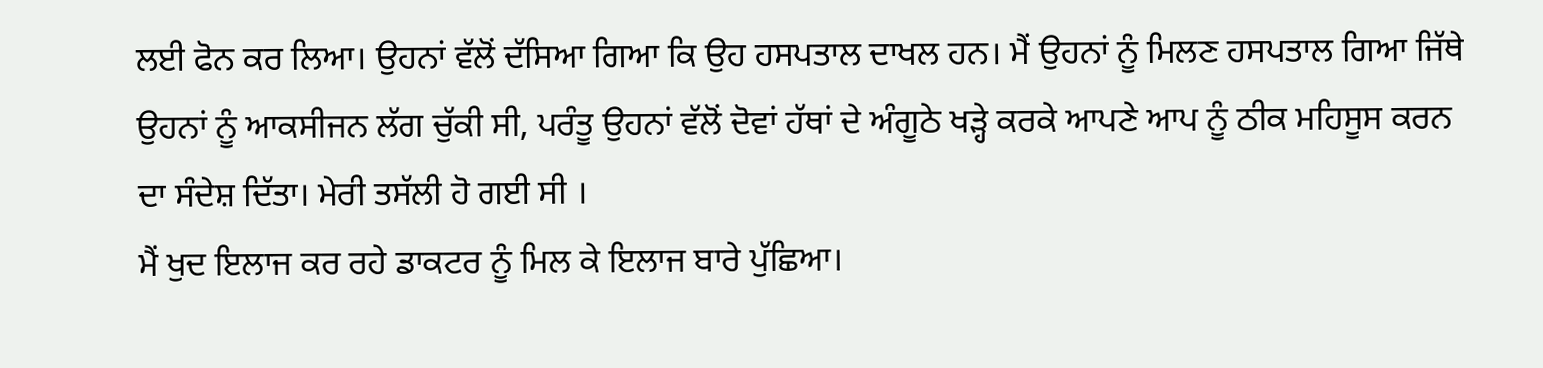ਲਈ ਫੋਨ ਕਰ ਲਿਆ। ਉਹਨਾਂ ਵੱਲੋਂ ਦੱਸਿਆ ਗਿਆ ਕਿ ਉਹ ਹਸਪਤਾਲ ਦਾਖਲ ਹਨ। ਮੈਂ ਉਹਨਾਂ ਨੂੰ ਮਿਲਣ ਹਸਪਤਾਲ ਗਿਆ ਜਿੱਥੇ ਉਹਨਾਂ ਨੂੰ ਆਕਸੀਜਨ ਲੱਗ ਚੁੱਕੀ ਸੀ, ਪਰੰਤੂ ਉਹਨਾਂ ਵੱਲੋਂ ਦੋਵਾਂ ਹੱਥਾਂ ਦੇ ਅੰਗੂਠੇ ਖੜ੍ਹੇ ਕਰਕੇ ਆਪਣੇ ਆਪ ਨੂੰ ਠੀਕ ਮਹਿਸੂਸ ਕਰਨ ਦਾ ਸੰਦੇਸ਼ ਦਿੱਤਾ। ਮੇਰੀ ਤਸੱਲੀ ਹੋ ਗਈ ਸੀ ।
ਮੈਂ ਖੁਦ ਇਲਾਜ ਕਰ ਰਹੇ ਡਾਕਟਰ ਨੂੰ ਮਿਲ ਕੇ ਇਲਾਜ ਬਾਰੇ ਪੁੱਛਿਆ।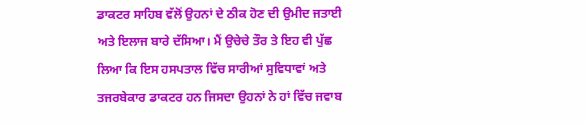ਡਾਕਟਰ ਸਾਹਿਬ ਵੱਲੋਂ ਉਹਨਾਂ ਦੇ ਠੀਕ ਹੋਣ ਦੀ ਉਮੀਦ ਜਤਾਈ ਅਤੇ ਇਲਾਜ ਬਾਰੇ ਦੱਸਿਆ। ਮੈਂ ਉਚੇਚੇ ਤੌਰ ਤੇ ਇਹ ਵੀ ਪੁੱਛ ਲਿਆ ਕਿ ਇਸ ਹਸਪਤਾਲ ਵਿੱਚ ਸਾਰੀਆਂ ਸੁਵਿਧਾਵਾਂ ਅਤੇ ਤਜਰਬੇਕਾਰ ਡਾਕਟਰ ਹਨ ਜਿਸਦਾ ਉਹਨਾਂ ਨੇ ਹਾਂ ਵਿੱਚ ਜਵਾਬ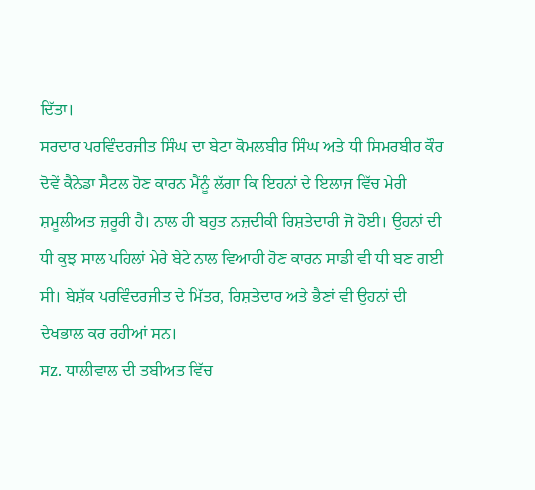ਦਿੱਤਾ।
ਸਰਦਾਰ ਪਰਵਿੰਦਰਜੀਤ ਸਿੰਘ ਦਾ ਬੇਟਾ ਕੋਮਲਬੀਰ ਸਿੰਘ ਅਤੇ ਧੀ ਸਿਮਰਬੀਰ ਕੌਰ ਦੋਵੇਂ ਕੈਨੇਡਾ ਸੈਟਲ ਹੋਣ ਕਾਰਨ ਮੈਂਨੂੰ ਲੱਗਾ ਕਿ ਇਹਨਾਂ ਦੇ ਇਲਾਜ ਵਿੱਚ ਮੇਰੀ ਸ਼ਮੂਲੀਅਤ ਜ਼ਰੂਰੀ ਹੈ। ਨਾਲ ਹੀ ਬਹੁਤ ਨਜ਼ਦੀਕੀ ਰਿਸ਼ਤੇਦਾਰੀ ਜੋ ਹੋਈ। ਉਹਨਾਂ ਦੀ ਧੀ ਕੁਝ ਸਾਲ ਪਹਿਲਾਂ ਮੇਰੇ ਬੇਟੇ ਨਾਲ ਵਿਆਹੀ ਹੋਣ ਕਾਰਨ ਸਾਡੀ ਵੀ ਧੀ ਬਣ ਗਈ ਸੀ। ਬੇਸ਼ੱਕ ਪਰਵਿੰਦਰਜੀਤ ਦੇ ਮਿੱਤਰ, ਰਿਸ਼ਤੇਦਾਰ ਅਤੇ ਭੈਣਾਂ ਵੀ ਉਹਨਾਂ ਦੀ ਦੇਖਭਾਲ ਕਰ ਰਹੀਆਂ ਸਨ।
ਸz. ਧਾਲੀਵਾਲ ਦੀ ਤਬੀਅਤ ਵਿੱਚ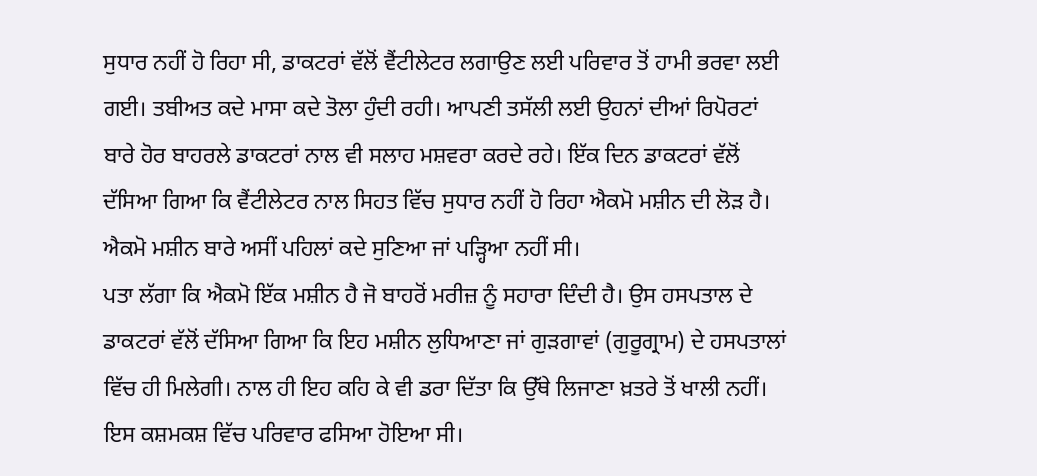ਸੁਧਾਰ ਨਹੀਂ ਹੋ ਰਿਹਾ ਸੀ, ਡਾਕਟਰਾਂ ਵੱਲੋਂ ਵੈਂਟੀਲੇਟਰ ਲਗਾਉਣ ਲਈ ਪਰਿਵਾਰ ਤੋਂ ਹਾਮੀ ਭਰਵਾ ਲਈ ਗਈ। ਤਬੀਅਤ ਕਦੇ ਮਾਸਾ ਕਦੇ ਤੋਲਾ ਹੁੰਦੀ ਰਹੀ। ਆਪਣੀ ਤਸੱਲੀ ਲਈ ਉਹਨਾਂ ਦੀਆਂ ਰਿਪੋਰਟਾਂ ਬਾਰੇ ਹੋਰ ਬਾਹਰਲੇ ਡਾਕਟਰਾਂ ਨਾਲ ਵੀ ਸਲਾਹ ਮਸ਼ਵਰਾ ਕਰਦੇ ਰਹੇ। ਇੱਕ ਦਿਨ ਡਾਕਟਰਾਂ ਵੱਲੋਂ ਦੱਸਿਆ ਗਿਆ ਕਿ ਵੈਂਟੀਲੇਟਰ ਨਾਲ ਸਿਹਤ ਵਿੱਚ ਸੁਧਾਰ ਨਹੀਂ ਹੋ ਰਿਹਾ ਐਕਮੋ ਮਸ਼ੀਨ ਦੀ ਲੋੜ ਹੈ। ਐਕਮੋ ਮਸ਼ੀਨ ਬਾਰੇ ਅਸੀਂ ਪਹਿਲਾਂ ਕਦੇ ਸੁਣਿਆ ਜਾਂ ਪੜ੍ਹਿਆ ਨਹੀਂ ਸੀ।
ਪਤਾ ਲੱਗਾ ਕਿ ਐਕਮੋ ਇੱਕ ਮਸ਼ੀਨ ਹੈ ਜੋ ਬਾਹਰੋਂ ਮਰੀਜ਼ ਨੂੰ ਸਹਾਰਾ ਦਿੰਦੀ ਹੈ। ਉਸ ਹਸਪਤਾਲ ਦੇ ਡਾਕਟਰਾਂ ਵੱਲੋਂ ਦੱਸਿਆ ਗਿਆ ਕਿ ਇਹ ਮਸ਼ੀਨ ਲੁਧਿਆਣਾ ਜਾਂ ਗੁੜਗਾਵਾਂ (ਗੁਰੂਗ੍ਰਾਮ) ਦੇ ਹਸਪਤਾਲਾਂ ਵਿੱਚ ਹੀ ਮਿਲੇਗੀ। ਨਾਲ ਹੀ ਇਹ ਕਹਿ ਕੇ ਵੀ ਡਰਾ ਦਿੱਤਾ ਕਿ ਉੱਥੇ ਲਿਜਾਣਾ ਖ਼ਤਰੇ ਤੋਂ ਖਾਲੀ ਨਹੀਂ। ਇਸ ਕਸ਼ਮਕਸ਼ ਵਿੱਚ ਪਰਿਵਾਰ ਫਸਿਆ ਹੋਇਆ ਸੀ।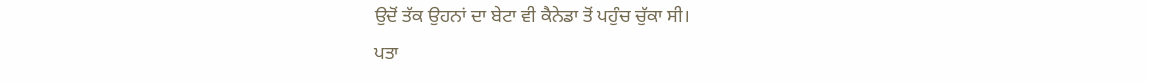ਉਦੋਂ ਤੱਕ ਉਹਨਾਂ ਦਾ ਬੇਟਾ ਵੀ ਕੈਨੇਡਾ ਤੋਂ ਪਹੁੰਚ ਚੁੱਕਾ ਸੀ।
ਪਤਾ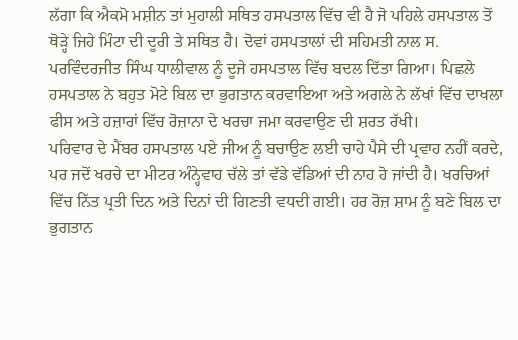ਲੱਗਾ ਕਿ ਐਕਮੋ ਮਸ਼ੀਨ ਤਾਂ ਮੁਹਾਲੀ ਸਥਿਤ ਹਸਪਤਾਲ ਵਿੱਚ ਵੀ ਹੈ ਜੋ ਪਹਿਲੇ ਹਸਪਤਾਲ ਤੋਂ ਥੋੜ੍ਹੇ ਜਿਹੇ ਮਿੰਟਾ ਦੀ ਦੂਰੀ ਤੇ ਸਥਿਤ ਹੈ। ਦੋਵਾਂ ਹਸਪਤਾਲਾਂ ਦੀ ਸਹਿਮਤੀ ਨਾਲ ਸ. ਪਰਵਿੰਦਰਜੀਤ ਸਿੰਘ ਧਾਲੀਵਾਲ ਨੂੰ ਦੂਜੇ ਹਸਪਤਾਲ ਵਿੱਚ ਬਦਲ ਦਿੱਤਾ ਗਿਆ। ਪਿਛਲੇ ਹਸਪਤਾਲ ਨੇ ਬਹੁਤ ਮੋਟੇ ਬਿਲ ਦਾ ਭੁਗਤਾਨ ਕਰਵਾਇਆ ਅਤੇ ਅਗਲੇ ਨੇ ਲੱਖਾਂ ਵਿੱਚ ਦਾਖਲਾ ਫੀਸ ਅਤੇ ਹਜ਼ਾਰਾਂ ਵਿੱਚ ਰੋਜ਼ਾਨਾ ਦੇ ਖਰਚਾ ਜਮਾ ਕਰਵਾਉਣ ਦੀ ਸ਼ਰਤ ਰੱਖੀ।
ਪਰਿਵਾਰ ਦੇ ਮੈਂਬਰ ਹਸਪਤਾਲ ਪਏ ਜੀਅ ਨੂੰ ਬਚਾਉਣ ਲਈ ਚਾਹੇ ਪੈਸੇ ਦੀ ਪ੍ਰਵਾਹ ਨਹੀਂ ਕਰਦੇ, ਪਰ ਜਦੋਂ ਖਰਚੇ ਦਾ ਮੀਟਰ ਅੰਨ੍ਹੇਵਾਹ ਚੱਲੇ ਤਾਂ ਵੱਡੇ ਵੱਡਿਆਂ ਦੀ ਨਾਹ ਹੋ ਜਾਂਦੀ ਹੈ। ਖਰਚਿਆਂ ਵਿੱਚ ਨਿੱਤ ਪ੍ਰਤੀ ਦਿਨ ਅਤੇ ਦਿਨਾਂ ਦੀ ਗਿਣਤੀ ਵਧਦੀ ਗਈ। ਹਰ ਰੋਜ਼ ਸ਼ਾਮ ਨੂੰ ਬਣੇ ਬਿਲ ਦਾ ਭੁਗਤਾਨ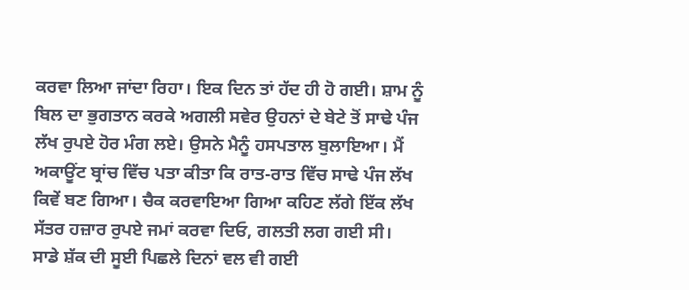ਕਰਵਾ ਲਿਆ ਜਾਂਦਾ ਰਿਹਾ। ਇਕ ਦਿਨ ਤਾਂ ਹੱਦ ਹੀ ਹੋ ਗਈ। ਸ਼ਾਮ ਨੂੰ ਬਿਲ ਦਾ ਭੁਗਤਾਨ ਕਰਕੇ ਅਗਲੀ ਸਵੇਰ ਉਹਨਾਂ ਦੇ ਬੇਟੇ ਤੋਂ ਸਾਢੇ ਪੰਜ ਲੱਖ ਰੁਪਏ ਹੋਰ ਮੰਗ ਲਏ। ਉਸਨੇ ਮੈਨੂੰ ਹਸਪਤਾਲ ਬੁਲਾਇਆ। ਮੈਂ ਅਕਾਊਂਟ ਬ੍ਰਾਂਚ ਵਿੱਚ ਪਤਾ ਕੀਤਾ ਕਿ ਰਾਤ-ਰਾਤ ਵਿੱਚ ਸਾਢੇ ਪੰਜ ਲੱਖ ਕਿਵੇਂ ਬਣ ਗਿਆ। ਚੈਕ ਕਰਵਾਇਆ ਗਿਆ ਕਹਿਣ ਲੱਗੇ ਇੱਕ ਲੱਖ ਸੱਤਰ ਹਜ਼ਾਰ ਰੁਪਏ ਜਮਾਂ ਕਰਵਾ ਦਿਓ, ਗਲਤੀ ਲਗ ਗਈ ਸੀ।
ਸਾਡੇ ਸ਼ੱਕ ਦੀ ਸੂਈ ਪਿਛਲੇ ਦਿਨਾਂ ਵਲ ਵੀ ਗਈ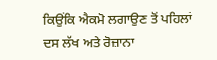ਕਿਉਂਕਿ ਐਕਮੋ ਲਗਾਉਣ ਤੋਂ ਪਹਿਲਾਂ ਦਸ ਲੱਖ ਅਤੇ ਰੋਜ਼ਾਨਾ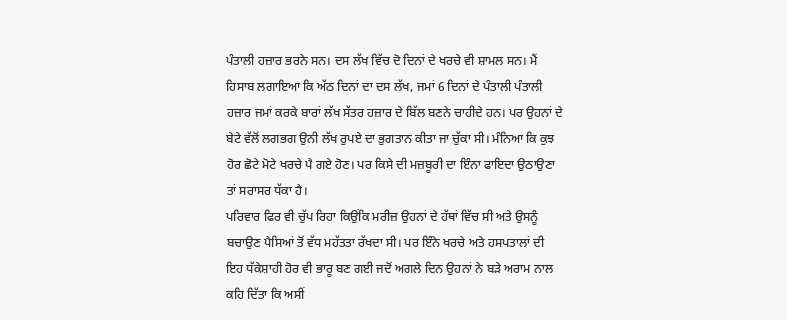ਪੰਤਾਲੀ ਹਜ਼ਾਰ ਭਰਨੇ ਸਨ। ਦਸ ਲੱਖ ਵਿੱਚ ਦੋ ਦਿਨਾਂ ਦੇ ਖਰਚੇ ਵੀ ਸ਼ਾਮਲ ਸਨ। ਮੈਂ ਹਿਸਾਬ ਲਗਾਇਆ ਕਿ ਅੱਠ ਦਿਨਾਂ ਦਾ ਦਸ ਲੱਖ, ਜਮਾਂ 6 ਦਿਨਾਂ ਦੇ ਪੰਤਾਲੀ ਪੰਤਾਲੀ ਹਜ਼ਾਰ ਜਮਾਂ ਕਰਕੇ ਬਾਰਾਂ ਲੱਖ ਸੱਤਰ ਹਜ਼ਾਰ ਦੇ ਬਿੱਲ ਬਣਨੇ ਚਾਹੀਦੇ ਹਨ। ਪਰ ਉਹਨਾਂ ਦੇ ਬੇਟੇ ਵੱਲੋਂ ਲਗਭਗ ਉਨੀ ਲੱਖ ਰੁਪਏ ਦਾ ਭੁਗਤਾਨ ਕੀਤਾ ਜਾ ਚੁੱਕਾ ਸੀ। ਮੰਨਿਆ ਕਿ ਕੁਝ ਹੋਰ ਛੋਟੇ ਮੋਟੇ ਖਰਚੇ ਪੈ ਗਏ ਹੋਣ। ਪਰ ਕਿਸੇ ਦੀ ਮਜ਼ਬੂਰੀ ਦਾ ਇੰਨਾ ਫਾਇਦਾ ਉਠਾਉਣਾ ਤਾਂ ਸਰਾਸਰ ਧੱਕਾ ਹੈ।
ਪਰਿਵਾਰ ਫਿਰ ਵੀ ਚੁੱਪ ਰਿਹਾ ਕਿਉਂਕਿ ਮਰੀਜ਼ ਉਹਨਾਂ ਦੇ ਹੱਥਾਂ ਵਿੱਚ ਸੀ ਅਤੇ ਉਸਨੂੰ ਬਚਾਉਣ ਪੈਸਿਆਂ ਤੋਂ ਵੱਧ ਮਹੱਤਤਾ ਰੱਖਦਾ ਸੀ। ਪਰ ਇੰਨੇ ਖਰਚੇ ਅਤੇ ਹਸਪਤਾਲਾਂ ਦੀ ਇਹ ਧੱਕੇਸ਼ਾਹੀ ਹੋਰ ਵੀ ਭਾਰੂ ਬਣ ਗਈ ਜਦੋਂ ਅਗਲੇ ਦਿਨ ਉਹਨਾਂ ਨੇ ਬੜੇ ਅਰਾਮ ਨਾਲ ਕਹਿ ਦਿੱਤਾ ਕਿ ਅਸੀਂ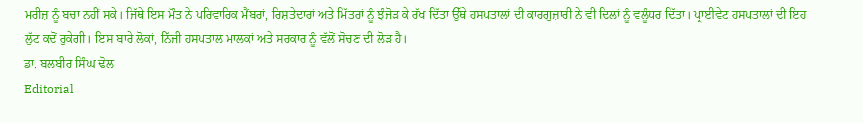ਮਰੀਜ਼ ਨੂੰ ਬਚਾ ਨਹੀਂ ਸਕੇ। ਜਿੱਥੇ ਇਸ ਮੌਤ ਨੇ ਪਰਿਵਾਰਿਕ ਮੈਂਬਰਾਂ, ਰਿਸ਼ਤੇਦਾਰਾਂ ਅਤੇ ਮਿੱਤਰਾਂ ਨੂੰ ਝੰਜੋੜ ਕੇ ਰੱਖ ਦਿੱਤਾ ਉੱਥੇ ਹਸਪਤਾਲਾਂ ਦੀ ਕਾਰਗੁਜ਼ਾਰੀ ਨੇ ਵੀ ਦਿਲਾਂ ਨੂੰ ਵਲੂੰਧਰ ਦਿੱਤਾ। ਪ੍ਰਾਈਵੇਟ ਹਸਪਤਾਲਾਂ ਦੀ ਇਹ ਲੁੱਟ ਕਦੋਂ ਰੁਕੇਗੀ। ਇਸ ਬਾਰੇ ਲੋਕਾਂ, ਨਿੱਜੀ ਹਸਪਤਾਲ ਮਾਲਕਾਂ ਅਤੇ ਸਰਕਾਰ ਨੂੰ ਵੱਲੋਂ ਸੋਚਣ ਦੀ ਲੋੜ ਹੈ।
ਡਾ. ਬਲਬੀਰ ਸਿੰਘ ਢੋਲ
Editorial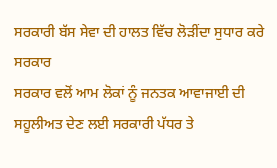ਸਰਕਾਰੀ ਬੱਸ ਸੇਵਾ ਦੀ ਹਾਲਤ ਵਿੱਚ ਲੋੜੀਂਦਾ ਸੁਧਾਰ ਕਰੇ ਸਰਕਾਰ
ਸਰਕਾਰ ਵਲੋਂ ਆਮ ਲੋਕਾਂ ਨੂੰ ਜਨਤਕ ਆਵਾਜਾਈ ਦੀ ਸਹੂਲੀਅਤ ਦੇਣ ਲਈ ਸਰਕਾਰੀ ਪੱਧਰ ਤੇ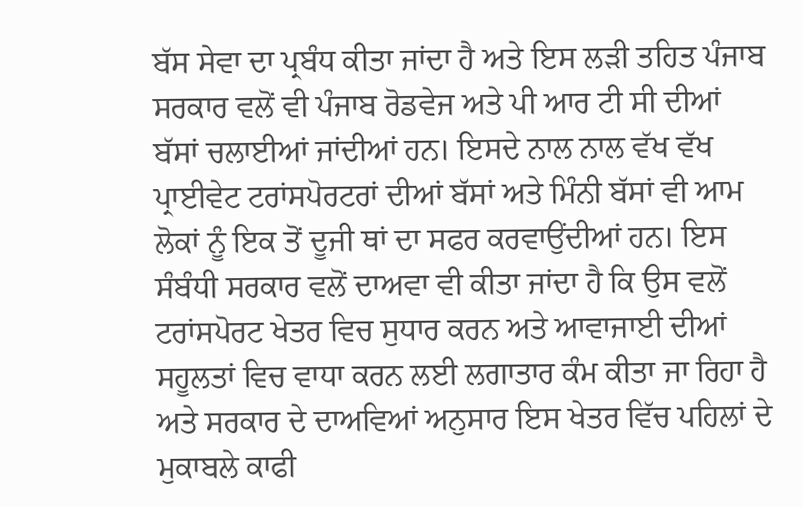ਬੱਸ ਸੇਵਾ ਦਾ ਪ੍ਰਬੰਧ ਕੀਤਾ ਜਾਂਦਾ ਹੈ ਅਤੇ ਇਸ ਲੜੀ ਤਹਿਤ ਪੰਜਾਬ ਸਰਕਾਰ ਵਲੋਂ ਵੀ ਪੰਜਾਬ ਰੋਡਵੇਜ ਅਤੇ ਪੀ ਆਰ ਟੀ ਸੀ ਦੀਆਂ ਬੱਸਾਂ ਚਲਾਈਆਂ ਜਾਂਦੀਆਂ ਹਨ। ਇਸਦੇ ਨਾਲ ਨਾਲ ਵੱਖ ਵੱਖ ਪ੍ਰਾਈਵੇਟ ਟਰਾਂਸਪੋਰਟਰਾਂ ਦੀਆਂ ਬੱਸਾਂ ਅਤੇ ਮਿੰਨੀ ਬੱਸਾਂ ਵੀ ਆਮ ਲੋਕਾਂ ਨੂੰ ਇਕ ਤੋਂ ਦੂਜੀ ਥਾਂ ਦਾ ਸਫਰ ਕਰਵਾਉਂਦੀਆਂ ਹਨ। ਇਸ ਸੰਬੰਧੀ ਸਰਕਾਰ ਵਲੋਂ ਦਾਅਵਾ ਵੀ ਕੀਤਾ ਜਾਂਦਾ ਹੈ ਕਿ ਉਸ ਵਲੋਂ ਟਰਾਂਸਪੋਰਟ ਖੇਤਰ ਵਿਚ ਸੁਧਾਰ ਕਰਨ ਅਤੇ ਆਵਾਜਾਈ ਦੀਆਂ ਸਹੂਲਤਾਂ ਵਿਚ ਵਾਧਾ ਕਰਨ ਲਈ ਲਗਾਤਾਰ ਕੰਮ ਕੀਤਾ ਜਾ ਰਿਹਾ ਹੈ ਅਤੇ ਸਰਕਾਰ ਦੇ ਦਾਅਵਿਆਂ ਅਨੁਸਾਰ ਇਸ ਖੇਤਰ ਵਿੱਚ ਪਹਿਲਾਂ ਦੇ ਮੁਕਾਬਲੇ ਕਾਫੀ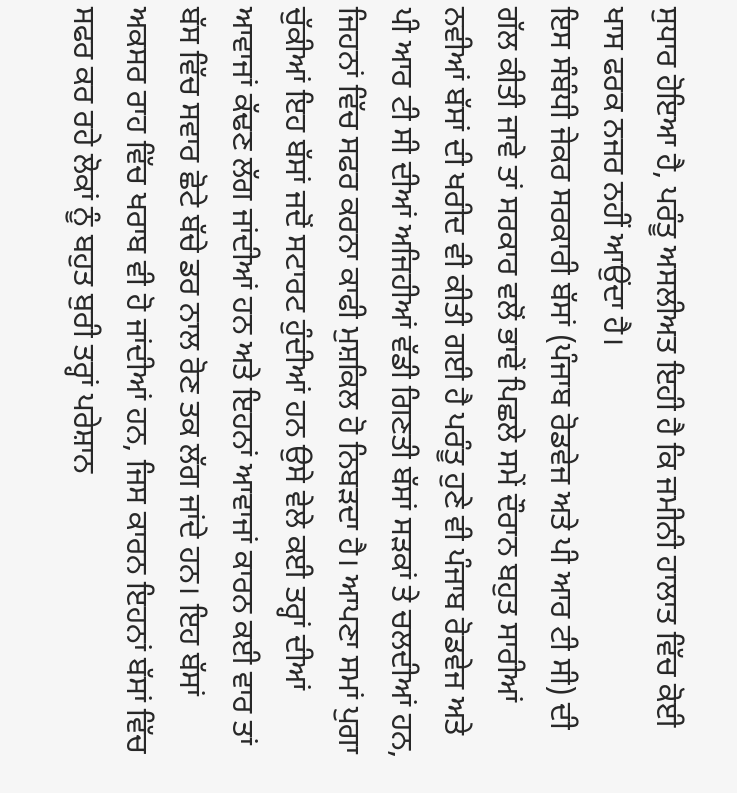ਸੁਧਾਰ ਹੋਇਆ ਹੈ, ਪਰੰਤੂ ਅਸਲੀਅਤ ਇਹੀ ਹੈ ਕਿ ਜਮੀਨੀ ਹਾਲਾਤ ਵਿੱਚ ਕੋਈ ਖਾਸ ਫਰਕ ਨਜਰ ਨਹੀਂ ਆਉਂਦਾ ਹੈ।
ਇਸ ਸੰਬੰਧੀ ਜੇਕਰ ਸਰਕਾਰੀ ਬੱਸਾਂ (ਪੰਜਾਬ ਰੋਡਵੇਜ ਅਤੇ ਪੀ ਆਰ ਟੀ ਸੀ) ਦੀ ਗੱਲ ਕੀਤੀ ਜਾਵੇ ਤਾਂ ਸਰਕਾਰ ਵਲੋਂ ਭਾਵੇਂ ਪਿਛਲੇ ਸਮੇਂ ਦੌਰਾਨ ਬਹੁਤ ਸਾਰੀਆਂ ਨਵੀਆਂ ਬੱਸਾਂ ਦੀ ਖਰੀਦ ਵੀ ਕੀਤੀ ਗਈ ਹੈ ਪਰੰਤੂ ਹੁਣੇ ਵੀ ਪੰਜਾਬ ਰੋਡਵੇਜ ਅਤੇ ਪੀ ਆਰ ਟੀ ਸੀ ਦੀਆਂ ਅਜਿਹੀਆਂ ਵੱਡੀ ਗਿਣਤੀ ਬੱਸਾਂ ਸੜਕਾਂ ਤੇ ਚਲਦੀਆਂ ਹਨ, ਜਿਹਨਾਂ ਵਿੱਚ ਸਫਰ ਕਰਨਾ ਕਾਫੀ ਮੁਸ਼ਕਿਲ ਹੋ ਨਿਬੜਦਾ ਹੈ। ਆਪਣਾ ਸਮਾਂ ਪੁਗਾ ਚੁੱਕੀਆਂ ਇਹ ਬੱਸਾਂ ਜਦੋਂ ਸਟਾਰਟ ਹੁੰਦੀਆਂ ਹਨ ਉਸੇ ਵੇਲੇ ਕਈ ਤਰ੍ਹਾਂ ਦੀਆਂ ਆਵਾਜਾਂ ਕੱਢਣ ਲੱਗ ਜਾਂਦੀਆਂ ਹਨ ਅਤੇ ਇਹਨਾਂ ਆਵਾਜਾਂ ਕਾਰਨ ਕਈ ਵਾਰ ਤਾਂ ਬੱਸ ਵਿੱਚ ਸਵਾਰ ਛੋਟੇ ਬੱਚੇ ਡਰ ਨਾਲ ਰੋਣ ਤਕ ਲੱਗ ਜਾਂਦੇ ਹਨ। ਇਹ ਬੱਸਾਂ ਅਕਸਰ ਰਾਹ ਵਿੱਚ ਖਰਾਬ ਵੀ ਹੋ ਜਾਂਦੀਆਂ ਹਨ, ਜਿਸ ਕਾਰਨ ਇਹਨਾਂ ਬੱਸਾਂ ਵਿੱਚ ਸਫਰ ਕਰ ਰਹੇ ਲੋਕਾਂ ਨੂੰ ਬਹੁਤ ਬੁਰੀ ਤਰ੍ਹਾਂ ਪਰੇਸ਼ਾਨ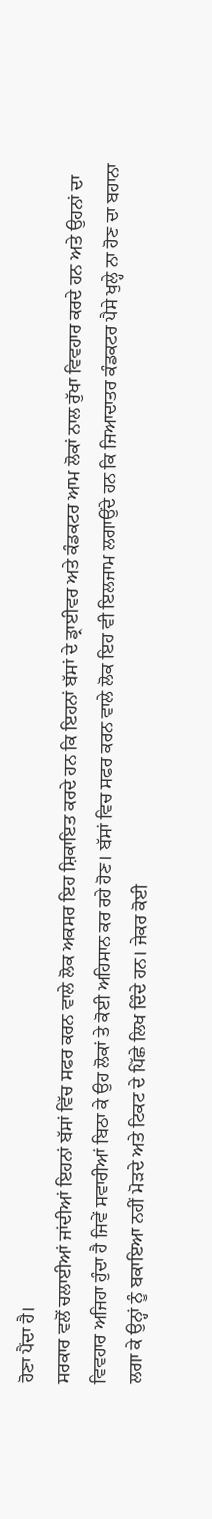ਹੋਣਾ ਪੈਂਦਾ ਹੈ।
ਸਰਕਾਰ ਵਲੋਂ ਚਲਾਈਆਂ ਜਾਂਦੀਆਂ ਇਹਨਾਂ ਬੱਸਾਂ ਵਿੱਚ ਸਫਰ ਕਰਨ ਵਾਲੇ ਲੋਕ ਅਕਸਰ ਇਹ ਸ਼ਿਕਾਇਤ ਕਰਦੇ ਹਨ ਕਿ ਇਹਨਾਂ ਬੱਸਾਂ ਦੇ ਡ੍ਰਾਈਵਰ ਅਤੇ ਕੰਡਕਟਰ ਆਮ ਲੋਕਾਂ ਨਾਲ ਰੁੱਖਾ ਵਿਵਹਾਰ ਕਰਦੇ ਹਨ ਅਤੇ ਉਹਨਾਂ ਦਾ ਵਿਵਹਾਰ ਅਜਿਹਾ ਹੁੰਦਾ ਹੈ ਜਿਵੇਂ ਸਵਾਰੀਆਂ ਬਿਠਾ ਕੇ ਉਹ ਲੋਕਾਂ ਤੇ ਕੋਈ ਅਹਿਸਾਨ ਕਰ ਰਹੇ ਹੋਣ। ਬੱਸਾਂ ਵਿਚ ਸਫਰ ਕਰਨ ਵਾਲੇ ਲੋਕ ਇਹ ਵੀ ਇਲਜਾਮ ਲਗਾਉਂਦੇ ਹਨ ਕਿ ਜਿਆਦਾਤਰ ਕੰਡਕਟਰ ਪੈਸੇ ਖੁਲ੍ਹੇ ਨਾ ਹੋਣ ਦਾ ਬਹਾਨਾ ਲਗਾ ਕੇ ਉਨ੍ਹਾਂ ਨੂੰ ਬਕਾਇਆ ਨਹੀਂ ਮੋੜਦੇ ਅਤੇ ਟਿਕਟ ਦੇ ਪਿੱਛੇ ਲਿਖ ਦਿੰਦੇ ਹਨ। ਜੇਕਰ ਕੋਈ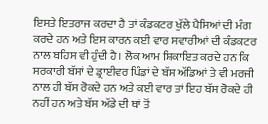ਇਸਤੇ ਇਤਰਾਜ ਕਰਦਾ ਹੈ ਤਾਂ ਕੰਡਕਟਰ ਖੁੱਲੇ ਪੈਸਿਆਂ ਦੀ ਮੰਗ ਕਰਦੇ ਹਨ ਅਤੇ ਇਸ ਕਾਰਨ ਕਈ ਵਾਰ ਸਵਾਰੀਆਂ ਦੀ ਕੰਡਕਟਰ ਨਾਲ ਬਹਿਸ ਵੀ ਹੁੰਦੀ ਹੈ। ਲੋਕ ਆਮ ਸ਼ਿਕਾਇਤ ਕਰਦੇ ਹਨ ਕਿ ਸਰਕਾਰੀ ਬੱਸਾਂ ਦੇ ਡ੍ਰਾਈਵਰ ਪਿੰਡਾਂ ਦੇ ਬੱਸ ਅੱਡਿਆਂ ਤੇ ਵੀ ਮਰਜੀ ਨਾਲ ਹੀ ਬੱਸ ਰੋਕਦੇ ਹਨ ਅਤੇ ਕਈ ਵਾਰ ਤਾਂ ਇਹ ਬੱਸ ਰੋਕਦੇ ਹੀ ਨਹੀਂ ਹਨ ਅਤੇ ਬੱਸ ਅੱਡੇ ਦੀ ਥਾਂ ਤੋਂ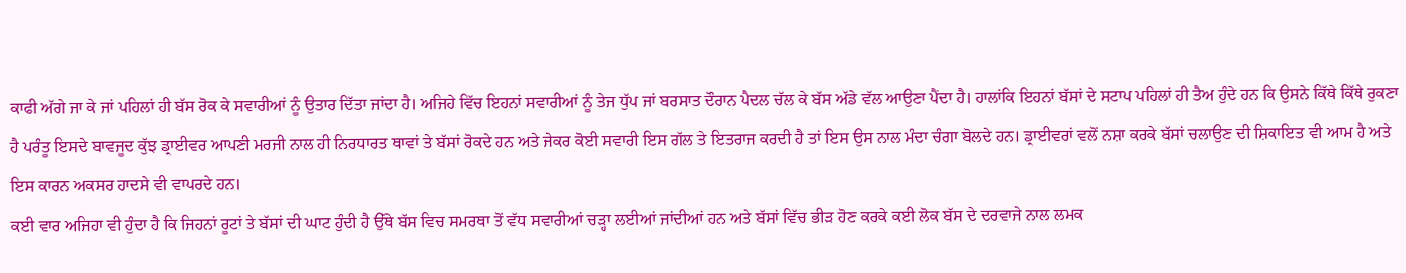ਕਾਫੀ ਅੱਗੇ ਜਾ ਕੇ ਜਾਂ ਪਹਿਲਾਂ ਹੀ ਬੱਸ ਰੋਕ ਕੇ ਸਵਾਰੀਆਂ ਨੂੰ ਉਤਾਰ ਦਿੱਤਾ ਜਾਂਦਾ ਹੈ। ਅਜਿਹੇ ਵਿੱਚ ਇਹਨਾਂ ਸਵਾਰੀਆਂ ਨੂੰ ਤੇਜ ਧੁੱਪ ਜਾਂ ਬਰਸਾਤ ਦੌਰਾਨ ਪੈਦਲ ਚੱਲ ਕੇ ਬੱਸ ਅੱਡੇ ਵੱਲ ਆਉਣਾ ਪੈਂਦਾ ਹੈ। ਹਾਲਾਂਕਿ ਇਹਨਾਂ ਬੱਸਾਂ ਦੇ ਸਟਾਪ ਪਹਿਲਾਂ ਹੀ ਤੈਅ ਹੁੰਦੇ ਹਨ ਕਿ ਉਸਨੇ ਕਿੱਥੇ ਕਿੱਥੇ ਰੁਕਣਾ ਹੈ ਪਰੰਤੂ ਇਸਦੇ ਬਾਵਜੂਦ ਕੁੱਝ ਡ੍ਰਾਈਵਰ ਆਪਣੀ ਮਰਜੀ ਨਾਲ ਹੀ ਨਿਰਧਾਰਤ ਥਾਵਾਂ ਤੇ ਬੱਸਾਂ ਰੋਕਦੇ ਹਨ ਅਤੇ ਜੇਕਰ ਕੋਈ ਸਵਾਰੀ ਇਸ ਗੱਲ ਤੇ ਇਤਰਾਜ ਕਰਦੀ ਹੈ ਤਾਂ ਇਸ ਉਸ ਨਾਲ ਮੰਦਾ ਚੰਗਾ ਬੋਲਦੇ ਹਨ। ਡ੍ਰਾਈਵਰਾਂ ਵਲੋਂ ਨਸ਼ਾ ਕਰਕੇ ਬੱਸਾਂ ਚਲਾਉਣ ਦੀ ਸ਼ਿਕਾਇਤ ਵੀ ਆਮ ਹੈ ਅਤੇ ਇਸ ਕਾਰਨ ਅਕਸਰ ਹਾਦਸੇ ਵੀ ਵਾਪਰਦੇ ਹਨ।
ਕਈ ਵਾਰ ਅਜਿਹਾ ਵੀ ਹੁੰਦਾ ਹੈ ਕਿ ਜਿਹਨਾਂ ਰੂਟਾਂ ਤੇ ਬੱਸਾਂ ਦੀ ਘਾਟ ਹੁੰਦੀ ਹੈ ਉੱਥੇ ਬੱਸ ਵਿਚ ਸਮਰਥਾ ਤੋਂ ਵੱਧ ਸਵਾਰੀਆਂ ਚੜ੍ਹਾ ਲਈਆਂ ਜਾਂਦੀਆਂ ਹਨ ਅਤੇ ਬੱਸਾਂ ਵਿੱਚ ਭੀੜ ਹੋਣ ਕਰਕੇ ਕਈ ਲੋਕ ਬੱਸ ਦੇ ਦਰਵਾਜੇ ਨਾਲ ਲਮਕ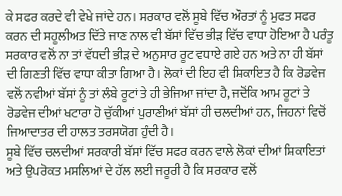ਕੇ ਸਫਰ ਕਰਦੇ ਵੀ ਵੇਖੇ ਜਾਂਦੇ ਹਨ। ਸਰਕਾਰ ਵਲੋਂ ਸੂਬੇ ਵਿੱਚ ਔਰਤਾਂ ਨੂੰ ਮੁਫਤ ਸਫਰ ਕਰਨ ਦੀ ਸਹੂਲੀਅਤ ਦਿੱਤੇ ਜਾਣ ਨਾਲ ਵੀ ਬੱਸਾਂ ਵਿੱਚ ਭੀੜ ਵਿੱਚ ਵਾਧਾ ਹੋਇਆ ਹੈ ਪਰੰਤੂ ਸਰਕਾਰ ਵਲੋਂ ਨਾ ਤਾਂ ਵੱਧਦੀ ਭੀੜ ਦੇ ਅਨੁਸਾਰ ਰੂਟ ਵਧਾਏ ਗਏ ਹਨ ਅਤੇ ਨਾ ਹੀ ਬੱਸਾਂ ਦੀ ਗਿਣਤੀ ਵਿੱਚ ਵਾਧਾ ਕੀਤਾ ਗਿਆ ਹੈ। ਲੋਕਾਂ ਦੀ ਇਹ ਵੀ ਸ਼ਿਕਾਇਤ ਹੈ ਕਿ ਰੋਡਵੇਜ ਵਲੋਂ ਨਵੀਆਂ ਬੱਸਾਂ ਨੂੰ ਤਾਂ ਲੰਬੇ ਰੂਟਾਂ ਤੇ ਹੀ ਭੇਜਿਆ ਜਾਂਦਾ ਹੈ, ਜਦੋਂਕਿ ਆਮ ਰੂਟਾਂ ਤੇ ਰੋਡਵੇਜ ਦੀਆਂ ਖਟਾਰਾ ਹੋ ਚੁੱਕੀਆਂ ਪੁਰਾਣੀਆਂ ਬੱਸਾਂ ਹੀ ਚਲਦੀਆਂ ਹਨ, ਜਿਹਨਾਂ ਵਿਚੋਂ ਜਿਆਦਾਤਰ ਦੀ ਹਾਲਤ ਤਰਸਯੋਗ ਹੁੰਦੀ ਹੈ।
ਸੂਬੇ ਵਿੱਚ ਚਲਦੀਆਂ ਸਰਕਾਰੀ ਬੱਸਾਂ ਵਿੱਚ ਸਫਰ ਕਰਨ ਵਾਲੇ ਲੋਕਾਂ ਦੀਆਂ ਸ਼ਿਕਾਇਤਾਂ ਅਤੇ ਉਪਰੋਕਤ ਮਸਲਿਆਂ ਦੇ ਹੱਲ ਲਈ ਜਰੂਰੀ ਹੈ ਕਿ ਸਰਕਾਰ ਵਲੋਂ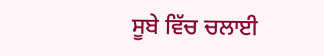ਸੂਬੇ ਵਿੱਚ ਚਲਾਈ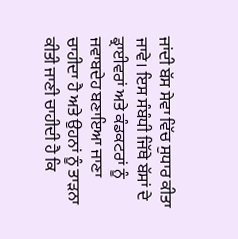ਜਾਂਦੀ ਬੱਸ ਸੇਵਾ ਵਿੱਚ ਸੁਧਾਰ ਕੀਤਾ ਜਾਵੇ। ਇਸ ਸੰਬੰਧੀ ਜਿੱਥੇ ਬੱਸਾਂ ਦੇ ਡ੍ਰਾਈਵਰਾਂ ਅਤੇ ਕੰਡਕਟਰਾਂ ਨੂੰ ਜਵਾਬਦੇਹ ਬਣਾਇਆ ਜਾਣਾ ਚਾਹੀਦਾ ਹੈ ਅਤੇ ਉਹਨਾਂ ਨੂੰ ਤਾੜਨਾ ਕੀਤੀ ਜਾਣੀ ਚਾਹੀਦੀ ਹੈ ਕਿ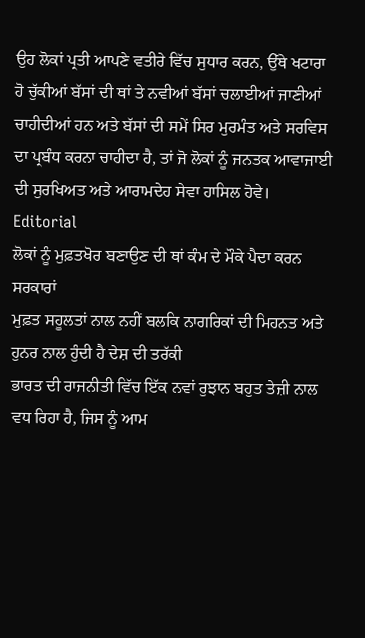ਉਹ ਲੋਕਾਂ ਪ੍ਰਤੀ ਆਪਣੇ ਵਤੀਰੇ ਵਿੱਚ ਸੁਧਾਰ ਕਰਨ, ਉੱਥੇ ਖਟਾਰਾ ਹੋ ਚੁੱਕੀਆਂ ਬੱਸਾਂ ਦੀ ਥਾਂ ਤੇ ਨਵੀਆਂ ਬੱਸਾਂ ਚਲਾਈਆਂ ਜਾਣੀਆਂ ਚਾਹੀਦੀਆਂ ਹਨ ਅਤੇ ਬੱਸਾਂ ਦੀ ਸਮੇਂ ਸਿਰ ਮੁਰਮੰਤ ਅਤੇ ਸਰਵਿਸ ਦਾ ਪ੍ਰਬੰਧ ਕਰਨਾ ਚਾਹੀਦਾ ਹੈ, ਤਾਂ ਜੋ ਲੋਕਾਂ ਨੂੰ ਜਨਤਕ ਆਵਾਜਾਈ ਦੀ ਸੁਰਖਿਅਤ ਅਤੇ ਆਰਾਮਦੇਹ ਸੇਵਾ ਹਾਸਿਲ ਹੋਵੇ।
Editorial
ਲੋਕਾਂ ਨੂੰ ਮੁਫ਼ਤਖੋਰ ਬਣਾਉਣ ਦੀ ਥਾਂ ਕੰਮ ਦੇ ਮੌਕੇ ਪੈਦਾ ਕਰਨ ਸਰਕਾਰਾਂ
ਮੁਫ਼ਤ ਸਹੂਲਤਾਂ ਨਾਲ ਨਹੀਂ ਬਲਕਿ ਨਾਗਰਿਕਾਂ ਦੀ ਮਿਹਨਤ ਅਤੇ ਹੁਨਰ ਨਾਲ ਹੁੰਦੀ ਹੈ ਦੇਸ਼ ਦੀ ਤਰੱਕੀ
ਭਾਰਤ ਦੀ ਰਾਜਨੀਤੀ ਵਿੱਚ ਇੱਕ ਨਵਾਂ ਰੁਝਾਨ ਬਹੁਤ ਤੇਜ਼ੀ ਨਾਲ ਵਧ ਰਿਹਾ ਹੈ, ਜਿਸ ਨੂੰ ਆਮ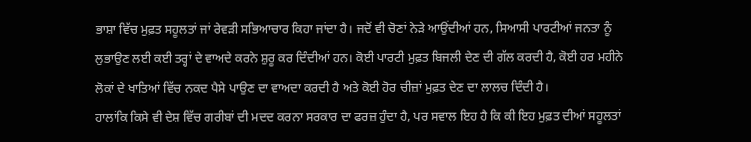ਭਾਸ਼ਾ ਵਿੱਚ ਮੁਫ਼ਤ ਸਹੂਲਤਾਂ ਜਾਂ ਰੇਵੜੀ ਸਭਿਆਚਾਰ ਕਿਹਾ ਜਾਂਦਾ ਹੈ। ਜਦੋਂ ਵੀ ਚੋਣਾਂ ਨੇੜੇ ਆਉਂਦੀਆਂ ਹਨ, ਸਿਆਸੀ ਪਾਰਟੀਆਂ ਜਨਤਾ ਨੂੰ ਲੁਭਾਉਣ ਲਈ ਕਈ ਤਰ੍ਹਾਂ ਦੇ ਵਾਅਦੇ ਕਰਨੇ ਸ਼ੁਰੂ ਕਰ ਦਿੰਦੀਆਂ ਹਨ। ਕੋਈ ਪਾਰਟੀ ਮੁਫ਼ਤ ਬਿਜਲੀ ਦੇਣ ਦੀ ਗੱਲ ਕਰਦੀ ਹੈ, ਕੋਈ ਹਰ ਮਹੀਨੇ ਲੋਕਾਂ ਦੇ ਖਾਤਿਆਂ ਵਿੱਚ ਨਕਦ ਪੈਸੇ ਪਾਉਣ ਦਾ ਵਾਅਦਾ ਕਰਦੀ ਹੈ ਅਤੇ ਕੋਈ ਹੋਰ ਚੀਜ਼ਾਂ ਮੁਫ਼ਤ ਦੇਣ ਦਾ ਲਾਲਚ ਦਿੰਦੀ ਹੈ।
ਹਾਲਾਂਕਿ ਕਿਸੇ ਵੀ ਦੇਸ਼ ਵਿੱਚ ਗਰੀਬਾਂ ਦੀ ਮਦਦ ਕਰਨਾ ਸਰਕਾਰ ਦਾ ਫਰਜ਼ ਹੁੰਦਾ ਹੈ, ਪਰ ਸਵਾਲ ਇਹ ਹੈ ਕਿ ਕੀ ਇਹ ਮੁਫ਼ਤ ਦੀਆਂ ਸਹੂਲਤਾਂ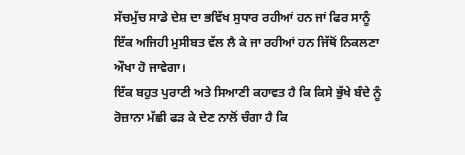ਸੱਚਮੁੱਚ ਸਾਡੇ ਦੇਸ਼ ਦਾ ਭਵਿੱਖ ਸੁਧਾਰ ਰਹੀਆਂ ਹਨ ਜਾਂ ਫਿਰ ਸਾਨੂੰ ਇੱਕ ਅਜਿਹੀ ਮੁਸੀਬਤ ਵੱਲ ਲੈ ਕੇ ਜਾ ਰਹੀਆਂ ਹਨ ਜਿੱਥੋਂ ਨਿਕਲਣਾ ਔਖਾ ਹੋ ਜਾਵੇਗਾ।
ਇੱਕ ਬਹੁਤ ਪੁਰਾਣੀ ਅਤੇ ਸਿਆਣੀ ਕਹਾਵਤ ਹੈ ਕਿ ਕਿਸੇ ਭੁੱਖੇ ਬੰਦੇ ਨੂੰ ਰੋਜ਼ਾਨਾ ਮੱਛੀ ਫੜ ਕੇ ਦੇਣ ਨਾਲੋਂ ਚੰਗਾ ਹੈ ਕਿ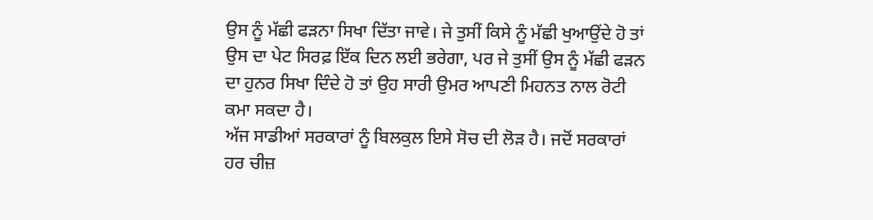ਉਸ ਨੂੰ ਮੱਛੀ ਫੜਨਾ ਸਿਖਾ ਦਿੱਤਾ ਜਾਵੇ। ਜੇ ਤੁਸੀਂ ਕਿਸੇ ਨੂੰ ਮੱਛੀ ਖੁਆਉਂਦੇ ਹੋ ਤਾਂ ਉਸ ਦਾ ਪੇਟ ਸਿਰਫ਼ ਇੱਕ ਦਿਨ ਲਈ ਭਰੇਗਾ, ਪਰ ਜੇ ਤੁਸੀਂ ਉਸ ਨੂੰ ਮੱਛੀ ਫੜਨ ਦਾ ਹੁਨਰ ਸਿਖਾ ਦਿੰਦੇ ਹੋ ਤਾਂ ਉਹ ਸਾਰੀ ਉਮਰ ਆਪਣੀ ਮਿਹਨਤ ਨਾਲ ਰੋਟੀ ਕਮਾ ਸਕਦਾ ਹੈ।
ਅੱਜ ਸਾਡੀਆਂ ਸਰਕਾਰਾਂ ਨੂੰ ਬਿਲਕੁਲ ਇਸੇ ਸੋਚ ਦੀ ਲੋੜ ਹੈ। ਜਦੋਂ ਸਰਕਾਰਾਂ ਹਰ ਚੀਜ਼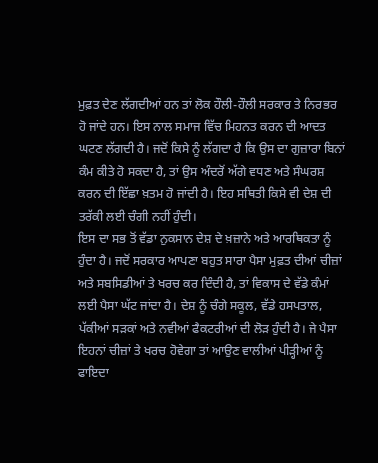ਮੁਫ਼ਤ ਦੇਣ ਲੱਗਦੀਆਂ ਹਨ ਤਾਂ ਲੋਕ ਹੌਲੀ-ਹੌਲੀ ਸਰਕਾਰ ਤੇ ਨਿਰਭਰ ਹੋ ਜਾਂਦੇ ਹਨ। ਇਸ ਨਾਲ ਸਮਾਜ ਵਿੱਚ ਮਿਹਨਤ ਕਰਨ ਦੀ ਆਦਤ ਘਟਣ ਲੱਗਦੀ ਹੈ। ਜਦੋਂ ਕਿਸੇ ਨੂੰ ਲੱਗਦਾ ਹੈ ਕਿ ਉਸ ਦਾ ਗੁਜ਼ਾਰਾ ਬਿਨਾਂ ਕੰਮ ਕੀਤੇ ਹੋ ਸਕਦਾ ਹੈ, ਤਾਂ ਉਸ ਅੰਦਰੋਂ ਅੱਗੇ ਵਧਣ ਅਤੇ ਸੰਘਰਸ਼ ਕਰਨ ਦੀ ਇੱਛਾ ਖ਼ਤਮ ਹੋ ਜਾਂਦੀ ਹੈ। ਇਹ ਸਥਿਤੀ ਕਿਸੇ ਵੀ ਦੇਸ਼ ਦੀ ਤਰੱਕੀ ਲਈ ਚੰਗੀ ਨਹੀਂ ਹੁੰਦੀ।
ਇਸ ਦਾ ਸਭ ਤੋਂ ਵੱਡਾ ਨੁਕਸਾਨ ਦੇਸ਼ ਦੇ ਖ਼ਜ਼ਾਨੇ ਅਤੇ ਆਰਥਿਕਤਾ ਨੂੰ ਹੁੰਦਾ ਹੈ। ਜਦੋਂ ਸਰਕਾਰ ਆਪਣਾ ਬਹੁਤ ਸਾਰਾ ਪੈਸਾ ਮੁਫ਼ਤ ਦੀਆਂ ਚੀਜ਼ਾਂ ਅਤੇ ਸਬਸਿਡੀਆਂ ਤੇ ਖਰਚ ਕਰ ਦਿੰਦੀ ਹੈ, ਤਾਂ ਵਿਕਾਸ ਦੇ ਵੱਡੇ ਕੰਮਾਂ ਲਈ ਪੈਸਾ ਘੱਟ ਜਾਂਦਾ ਹੈ। ਦੇਸ਼ ਨੂੰ ਚੰਗੇ ਸਕੂਲ, ਵੱਡੇ ਹਸਪਤਾਲ, ਪੱਕੀਆਂ ਸੜਕਾਂ ਅਤੇ ਨਵੀਆਂ ਫੈਕਟਰੀਆਂ ਦੀ ਲੋੜ ਹੁੰਦੀ ਹੈ। ਜੇ ਪੈਸਾ ਇਹਨਾਂ ਚੀਜ਼ਾਂ ਤੇ ਖਰਚ ਹੋਵੇਗਾ ਤਾਂ ਆਉਣ ਵਾਲੀਆਂ ਪੀੜ੍ਹੀਆਂ ਨੂੰ ਫਾਇਦਾ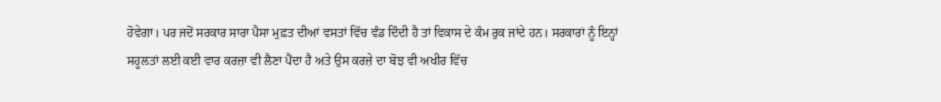ਹੋਵੇਗਾ। ਪਰ ਜਦੋਂ ਸਰਕਾਰ ਸਾਰਾ ਪੈਸਾ ਮੁਫ਼ਤ ਦੀਆਂ ਵਸਤਾਂ ਵਿੱਚ ਵੰਡ ਦਿੰਦੀ ਹੈ ਤਾਂ ਵਿਕਾਸ ਦੇ ਕੰਮ ਰੁਕ ਜਾਂਦੇ ਹਨ। ਸਰਕਾਰਾਂ ਨੂੰ ਇਨ੍ਹਾਂ ਸਹੂਲਤਾਂ ਲਈ ਕਈ ਵਾਰ ਕਰਜ਼ਾ ਵੀ ਲੈਣਾ ਪੈਂਦਾ ਹੈ ਅਤੇ ਉਸ ਕਰਜ਼ੇ ਦਾ ਬੋਝ ਵੀ ਅਖੀਰ ਵਿੱਚ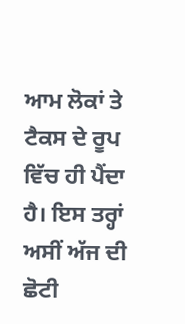ਆਮ ਲੋਕਾਂ ਤੇ ਟੈਕਸ ਦੇ ਰੂਪ ਵਿੱਚ ਹੀ ਪੈਂਦਾ ਹੈ। ਇਸ ਤਰ੍ਹਾਂ ਅਸੀਂ ਅੱਜ ਦੀ ਛੋਟੀ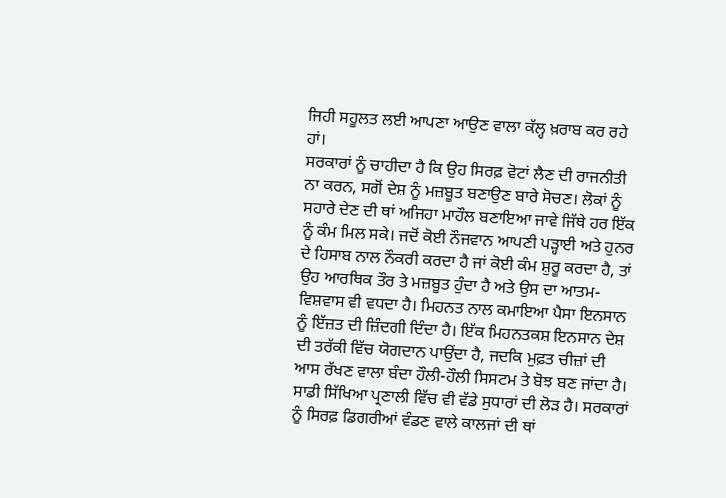ਜਿਹੀ ਸਹੂਲਤ ਲਈ ਆਪਣਾ ਆਉਣ ਵਾਲਾ ਕੱਲ੍ਹ ਖ਼ਰਾਬ ਕਰ ਰਹੇ ਹਾਂ।
ਸਰਕਾਰਾਂ ਨੂੰ ਚਾਹੀਦਾ ਹੈ ਕਿ ਉਹ ਸਿਰਫ਼ ਵੋਟਾਂ ਲੈਣ ਦੀ ਰਾਜਨੀਤੀ ਨਾ ਕਰਨ, ਸਗੋਂ ਦੇਸ਼ ਨੂੰ ਮਜ਼ਬੂਤ ਬਣਾਉਣ ਬਾਰੇ ਸੋਚਣ। ਲੋਕਾਂ ਨੂੰ ਸਹਾਰੇ ਦੇਣ ਦੀ ਥਾਂ ਅਜਿਹਾ ਮਾਹੌਲ ਬਣਾਇਆ ਜਾਵੇ ਜਿੱਥੇ ਹਰ ਇੱਕ ਨੂੰ ਕੰਮ ਮਿਲ ਸਕੇ। ਜਦੋਂ ਕੋਈ ਨੌਜਵਾਨ ਆਪਣੀ ਪੜ੍ਹਾਈ ਅਤੇ ਹੁਨਰ ਦੇ ਹਿਸਾਬ ਨਾਲ ਨੌਕਰੀ ਕਰਦਾ ਹੈ ਜਾਂ ਕੋਈ ਕੰਮ ਸ਼ੁਰੂ ਕਰਦਾ ਹੈ, ਤਾਂ ਉਹ ਆਰਥਿਕ ਤੌਰ ਤੇ ਮਜ਼ਬੂਤ ਹੁੰਦਾ ਹੈ ਅਤੇ ਉਸ ਦਾ ਆਤਮ-ਵਿਸ਼ਵਾਸ ਵੀ ਵਧਦਾ ਹੈ। ਮਿਹਨਤ ਨਾਲ ਕਮਾਇਆ ਪੈਸਾ ਇਨਸਾਨ ਨੂੰ ਇੱਜ਼ਤ ਦੀ ਜ਼ਿੰਦਗੀ ਦਿੰਦਾ ਹੈ। ਇੱਕ ਮਿਹਨਤਕਸ਼ ਇਨਸਾਨ ਦੇਸ਼ ਦੀ ਤਰੱਕੀ ਵਿੱਚ ਯੋਗਦਾਨ ਪਾਉਂਦਾ ਹੈ, ਜਦਕਿ ਮੁਫ਼ਤ ਚੀਜ਼ਾਂ ਦੀ ਆਸ ਰੱਖਣ ਵਾਲਾ ਬੰਦਾ ਹੌਲੀ-ਹੌਲੀ ਸਿਸਟਮ ਤੇ ਬੋਝ ਬਣ ਜਾਂਦਾ ਹੈ।
ਸਾਡੀ ਸਿੱਖਿਆ ਪ੍ਰਣਾਲੀ ਵਿੱਚ ਵੀ ਵੱਡੇ ਸੁਧਾਰਾਂ ਦੀ ਲੋੜ ਹੈ। ਸਰਕਾਰਾਂ ਨੂੰ ਸਿਰਫ਼ ਡਿਗਰੀਆਂ ਵੰਡਣ ਵਾਲੇ ਕਾਲਜਾਂ ਦੀ ਥਾਂ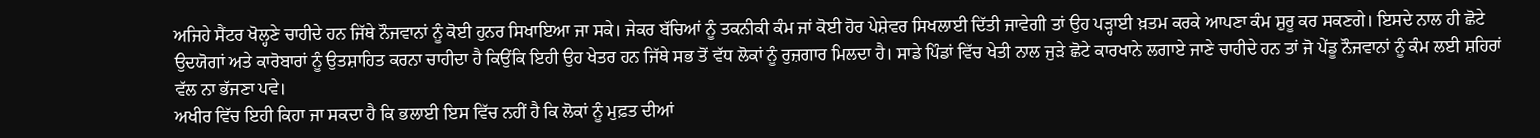ਅਜਿਹੇ ਸੈਂਟਰ ਖੋਲ੍ਹਣੇ ਚਾਹੀਦੇ ਹਨ ਜਿੱਥੇ ਨੌਜਵਾਨਾਂ ਨੂੰ ਕੋਈ ਹੁਨਰ ਸਿਖਾਇਆ ਜਾ ਸਕੇ। ਜੇਕਰ ਬੱਚਿਆਂ ਨੂੰ ਤਕਨੀਕੀ ਕੰਮ ਜਾਂ ਕੋਈ ਹੋਰ ਪੇਸ਼ੇਵਰ ਸਿਖਲਾਈ ਦਿੱਤੀ ਜਾਵੇਗੀ ਤਾਂ ਉਹ ਪੜ੍ਹਾਈ ਖ਼ਤਮ ਕਰਕੇ ਆਪਣਾ ਕੰਮ ਸ਼ੁਰੂ ਕਰ ਸਕਣਗੇ। ਇਸਦੇ ਨਾਲ ਹੀ ਛੋਟੇ ਉਦਯੋਗਾਂ ਅਤੇ ਕਾਰੋਬਾਰਾਂ ਨੂੰ ਉਤਸ਼ਾਹਿਤ ਕਰਨਾ ਚਾਹੀਦਾ ਹੈ ਕਿਉਂਕਿ ਇਹੀ ਉਹ ਖੇਤਰ ਹਨ ਜਿੱਥੇ ਸਭ ਤੋਂ ਵੱਧ ਲੋਕਾਂ ਨੂੰ ਰੁਜ਼ਗਾਰ ਮਿਲਦਾ ਹੈ। ਸਾਡੇ ਪਿੰਡਾਂ ਵਿੱਚ ਖੇਤੀ ਨਾਲ ਜੁੜੇ ਛੋਟੇ ਕਾਰਖਾਨੇ ਲਗਾਏ ਜਾਣੇ ਚਾਹੀਦੇ ਹਨ ਤਾਂ ਜੋ ਪੇਂਡੂ ਨੌਜਵਾਨਾਂ ਨੂੰ ਕੰਮ ਲਈ ਸ਼ਹਿਰਾਂ ਵੱਲ ਨਾ ਭੱਜਣਾ ਪਵੇ।
ਅਖੀਰ ਵਿੱਚ ਇਹੀ ਕਿਹਾ ਜਾ ਸਕਦਾ ਹੈ ਕਿ ਭਲਾਈ ਇਸ ਵਿੱਚ ਨਹੀਂ ਹੈ ਕਿ ਲੋਕਾਂ ਨੂੰ ਮੁਫ਼ਤ ਦੀਆਂ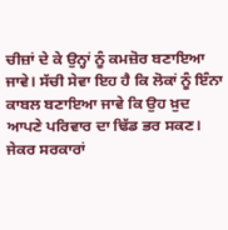ਚੀਜ਼ਾਂ ਦੇ ਕੇ ਉਨ੍ਹਾਂ ਨੂੰ ਕਮਜ਼ੋਰ ਬਣਾਇਆ ਜਾਵੇ। ਸੱਚੀ ਸੇਵਾ ਇਹ ਹੈ ਕਿ ਲੋਕਾਂ ਨੂੰ ਇੰਨਾ ਕਾਬਲ ਬਣਾਇਆ ਜਾਵੇ ਕਿ ਉਹ ਖ਼ੁਦ ਆਪਣੇ ਪਰਿਵਾਰ ਦਾ ਢਿੱਡ ਭਰ ਸਕਣ। ਜੇਕਰ ਸਰਕਾਰਾਂ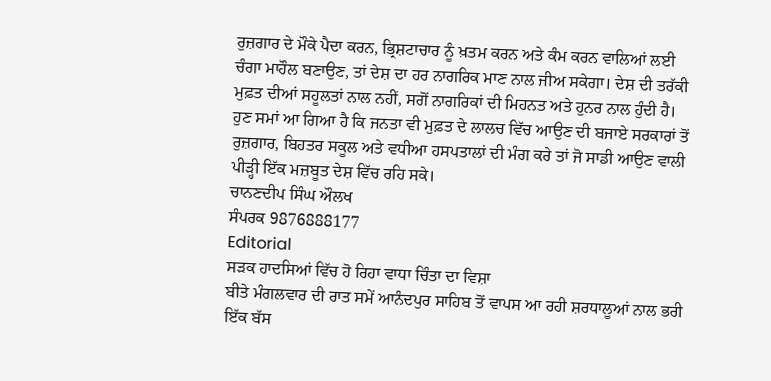ਰੁਜ਼ਗਾਰ ਦੇ ਮੌਕੇ ਪੈਦਾ ਕਰਨ, ਭ੍ਰਿਸ਼ਟਾਚਾਰ ਨੂੰ ਖ਼ਤਮ ਕਰਨ ਅਤੇ ਕੰਮ ਕਰਨ ਵਾਲਿਆਂ ਲਈ ਚੰਗਾ ਮਾਹੌਲ ਬਣਾਉਣ, ਤਾਂ ਦੇਸ਼ ਦਾ ਹਰ ਨਾਗਰਿਕ ਮਾਣ ਨਾਲ ਜੀਅ ਸਕੇਗਾ। ਦੇਸ਼ ਦੀ ਤਰੱਕੀ ਮੁਫ਼ਤ ਦੀਆਂ ਸਹੂਲਤਾਂ ਨਾਲ ਨਹੀਂ, ਸਗੋਂ ਨਾਗਰਿਕਾਂ ਦੀ ਮਿਹਨਤ ਅਤੇ ਹੁਨਰ ਨਾਲ ਹੁੰਦੀ ਹੈ।
ਹੁਣ ਸਮਾਂ ਆ ਗਿਆ ਹੈ ਕਿ ਜਨਤਾ ਵੀ ਮੁਫ਼ਤ ਦੇ ਲਾਲਚ ਵਿੱਚ ਆਉਣ ਦੀ ਬਜਾਏ ਸਰਕਾਰਾਂ ਤੋਂ ਰੁਜ਼ਗਾਰ, ਬਿਹਤਰ ਸਕੂਲ ਅਤੇ ਵਧੀਆ ਹਸਪਤਾਲਾਂ ਦੀ ਮੰਗ ਕਰੇ ਤਾਂ ਜੋ ਸਾਡੀ ਆਉਣ ਵਾਲੀ ਪੀੜ੍ਹੀ ਇੱਕ ਮਜ਼ਬੂਤ ਦੇਸ਼ ਵਿੱਚ ਰਹਿ ਸਕੇ।
ਚਾਨਣਦੀਪ ਸਿੰਘ ਔਲਖ
ਸੰਪਰਕ 9876888177
Editorial
ਸੜਕ ਹਾਦਸਿਆਂ ਵਿੱਚ ਹੋ ਰਿਹਾ ਵਾਧਾ ਚਿੰਤਾ ਦਾ ਵਿਸ਼ਾ
ਬੀਤੇ ਮੰਗਲਵਾਰ ਦੀ ਰਾਤ ਸਮੇਂ ਆਨੰਦਪੁਰ ਸਾਹਿਬ ਤੋਂ ਵਾਪਸ ਆ ਰਹੀ ਸ਼ਰਧਾਲੂਆਂ ਨਾਲ ਭਰੀ ਇੱਕ ਬੱਸ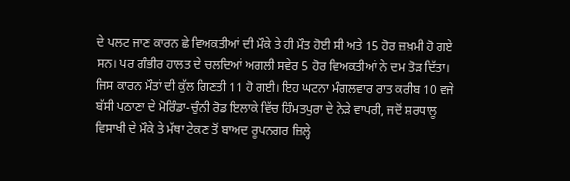ਦੇ ਪਲਟ ਜਾਣ ਕਾਰਨ ਛੇ ਵਿਅਕਤੀਆਂ ਦੀ ਮੌਕੇ ਤੇ ਹੀ ਮੌਤ ਹੋਈ ਸੀ ਅਤੇ 15 ਹੋਰ ਜ਼ਖ਼ਮੀ ਹੋ ਗਏ ਸਨ। ਪਰ ਗੰਭੀਰ ਹਾਲਤ ਦੇ ਚਲਦਿਆਂ ਅਗਲੀ ਸਵੇਰ 5 ਹੋਰ ਵਿਅਕਤੀਆਂ ਨੇ ਦਮ ਤੋੜ ਦਿੱਤਾ। ਜਿਸ ਕਾਰਨ ਮੌਤਾਂ ਦੀ ਕੁੱਲ ਗਿਣਤੀ 11 ਹੋ ਗਈ। ਇਹ ਘਟਨਾ ਮੰਗਲਵਾਰ ਰਾਤ ਕਰੀਬ 10 ਵਜੇ ਬੱਸੀ ਪਠਾਣਾ ਦੇ ਮੋਰਿੰਡਾ-ਚੁੰਨੀ ਰੋਡ ਇਲਾਕੇ ਵਿੱਚ ਹਿੰਮਤਪੁਰਾ ਦੇ ਨੇੜੇ ਵਾਪਰੀ, ਜਦੋਂ ਸ਼ਰਧਾਲੂ ਵਿਸਾਖੀ ਦੇ ਮੌਕੇ ਤੇ ਮੱਥਾ ਟੇਕਣ ਤੋਂ ਬਾਅਦ ਰੂਪਨਗਰ ਜ਼ਿਲ੍ਹੇ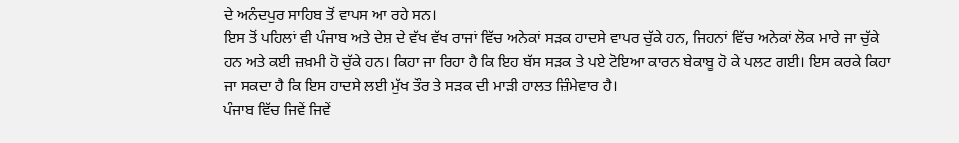ਦੇ ਅਨੰਦਪੁਰ ਸਾਹਿਬ ਤੋਂ ਵਾਪਸ ਆ ਰਹੇ ਸਨ।
ਇਸ ਤੋਂ ਪਹਿਲਾਂ ਵੀ ਪੰਜਾਬ ਅਤੇ ਦੇਸ਼ ਦੇ ਵੱਖ ਵੱਖ ਰਾਜਾਂ ਵਿੱਚ ਅਨੇਕਾਂ ਸੜਕ ਹਾਦਸੇ ਵਾਪਰ ਚੁੱਕੇ ਹਨ, ਜਿਹਨਾਂ ਵਿੱਚ ਅਨੇਕਾਂ ਲੋਕ ਮਾਰੇ ਜਾ ਚੁੱਕੇ ਹਨ ਅਤੇ ਕਈ ਜ਼ਖ਼ਮੀ ਹੋ ਚੁੱਕੇ ਹਨ। ਕਿਹਾ ਜਾ ਰਿਹਾ ਹੈ ਕਿ ਇਹ ਬੱਸ ਸੜਕ ਤੇ ਪਏ ਟੋਇਆ ਕਾਰਨ ਬੇਕਾਬੂ ਹੋ ਕੇ ਪਲਟ ਗਈ। ਇਸ ਕਰਕੇ ਕਿਹਾ ਜਾ ਸਕਦਾ ਹੈ ਕਿ ਇਸ ਹਾਦਸੇ ਲਈ ਮੁੱਖ ਤੌਰ ਤੇ ਸੜਕ ਦੀ ਮਾੜੀ ਹਾਲਤ ਜ਼ਿੰਮੇਵਾਰ ਹੈ।
ਪੰਜਾਬ ਵਿੱਚ ਜਿਵੇਂ ਜਿਵੇਂ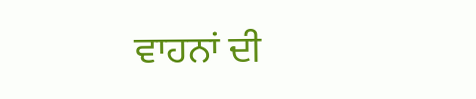ਵਾਹਨਾਂ ਦੀ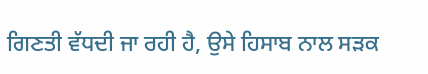ਗਿਣਤੀ ਵੱਧਦੀ ਜਾ ਰਹੀ ਹੈ, ਉਸੇ ਹਿਸਾਬ ਨਾਲ ਸੜਕ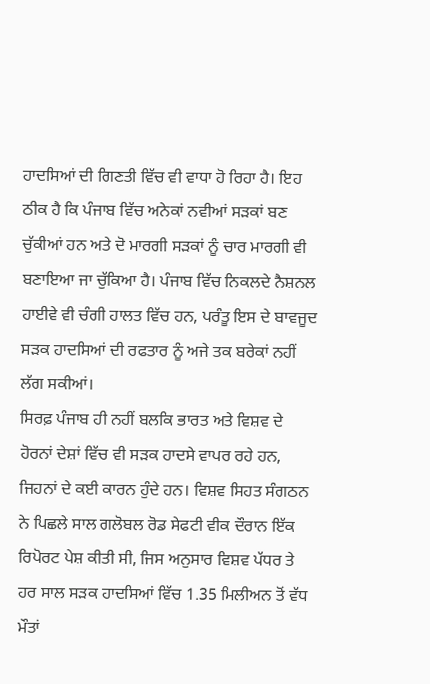ਹਾਦਸਿਆਂ ਦੀ ਗਿਣਤੀ ਵਿੱਚ ਵੀ ਵਾਧਾ ਹੋ ਰਿਹਾ ਹੈ। ਇਹ ਠੀਕ ਹੈ ਕਿ ਪੰਜਾਬ ਵਿੱਚ ਅਨੇਕਾਂ ਨਵੀਆਂ ਸੜਕਾਂ ਬਣ ਚੁੱਕੀਆਂ ਹਨ ਅਤੇ ਦੋ ਮਾਰਗੀ ਸੜਕਾਂ ਨੂੰ ਚਾਰ ਮਾਰਗੀ ਵੀ ਬਣਾਇਆ ਜਾ ਚੁੱਕਿਆ ਹੈ। ਪੰਜਾਬ ਵਿੱਚ ਨਿਕਲਦੇ ਨੈਸ਼ਨਲ ਹਾਈਵੇ ਵੀ ਚੰਗੀ ਹਾਲਤ ਵਿੱਚ ਹਨ, ਪਰੰਤੂ ਇਸ ਦੇ ਬਾਵਜੂਦ ਸੜਕ ਹਾਦਸਿਆਂ ਦੀ ਰਫਤਾਰ ਨੂੰ ਅਜੇ ਤਕ ਬਰੇਕਾਂ ਨਹੀਂ ਲੱਗ ਸਕੀਆਂ।
ਸਿਰਫ਼ ਪੰਜਾਬ ਹੀ ਨਹੀਂ ਬਲਕਿ ਭਾਰਤ ਅਤੇ ਵਿਸ਼ਵ ਦੇ ਹੋਰਨਾਂ ਦੇਸ਼ਾਂ ਵਿੱਚ ਵੀ ਸੜਕ ਹਾਦਸੇ ਵਾਪਰ ਰਹੇ ਹਨ, ਜਿਹਨਾਂ ਦੇ ਕਈ ਕਾਰਨ ਹੁੰਦੇ ਹਨ। ਵਿਸ਼ਵ ਸਿਹਤ ਸੰਗਠਨ ਨੇ ਪਿਛਲੇ ਸਾਲ ਗਲੋਬਲ ਰੋਡ ਸੇਫਟੀ ਵੀਕ ਦੌਰਾਨ ਇੱਕ ਰਿਪੋਰਟ ਪੇਸ਼ ਕੀਤੀ ਸੀ, ਜਿਸ ਅਨੁਸਾਰ ਵਿਸ਼ਵ ਪੱਧਰ ਤੇ ਹਰ ਸਾਲ ਸੜਕ ਹਾਦਸਿਆਂ ਵਿੱਚ 1.35 ਮਿਲੀਅਨ ਤੋਂ ਵੱਧ ਮੌਤਾਂ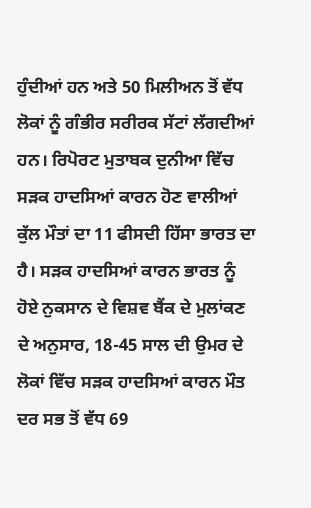ਹੁੰਦੀਆਂ ਹਨ ਅਤੇ 50 ਮਿਲੀਅਨ ਤੋਂ ਵੱਧ ਲੋਕਾਂ ਨੂੰ ਗੰਭੀਰ ਸਰੀਰਕ ਸੱਟਾਂ ਲੱਗਦੀਆਂ ਹਨ। ਰਿਪੋਰਟ ਮੁਤਾਬਕ ਦੁਨੀਆ ਵਿੱਚ ਸੜਕ ਹਾਦਸਿਆਂ ਕਾਰਨ ਹੋਣ ਵਾਲੀਆਂ ਕੁੱਲ ਮੌਤਾਂ ਦਾ 11 ਫੀਸਦੀ ਹਿੱਸਾ ਭਾਰਤ ਦਾ ਹੈ। ਸੜਕ ਹਾਦਸਿਆਂ ਕਾਰਨ ਭਾਰਤ ਨੂੰ ਹੋਏ ਨੁਕਸਾਨ ਦੇ ਵਿਸ਼ਵ ਬੈਂਕ ਦੇ ਮੁਲਾਂਕਣ ਦੇ ਅਨੁਸਾਰ, 18-45 ਸਾਲ ਦੀ ਉਮਰ ਦੇ ਲੋਕਾਂ ਵਿੱਚ ਸੜਕ ਹਾਦਸਿਆਂ ਕਾਰਨ ਮੌਤ ਦਰ ਸਭ ਤੋਂ ਵੱਧ 69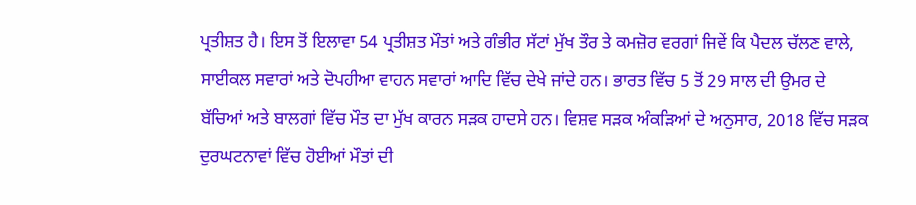ਪ੍ਰਤੀਸ਼ਤ ਹੈ। ਇਸ ਤੋਂ ਇਲਾਵਾ 54 ਪ੍ਰਤੀਸ਼ਤ ਮੌਤਾਂ ਅਤੇ ਗੰਭੀਰ ਸੱਟਾਂ ਮੁੱਖ ਤੌਰ ਤੇ ਕਮਜ਼ੋਰ ਵਰਗਾਂ ਜਿਵੇਂ ਕਿ ਪੈਦਲ ਚੱਲਣ ਵਾਲੇ, ਸਾਈਕਲ ਸਵਾਰਾਂ ਅਤੇ ਦੋਪਹੀਆ ਵਾਹਨ ਸਵਾਰਾਂ ਆਦਿ ਵਿੱਚ ਦੇਖੇ ਜਾਂਦੇ ਹਨ। ਭਾਰਤ ਵਿੱਚ 5 ਤੋਂ 29 ਸਾਲ ਦੀ ਉਮਰ ਦੇ ਬੱਚਿਆਂ ਅਤੇ ਬਾਲਗਾਂ ਵਿੱਚ ਮੌਤ ਦਾ ਮੁੱਖ ਕਾਰਨ ਸੜਕ ਹਾਦਸੇ ਹਨ। ਵਿਸ਼ਵ ਸੜਕ ਅੰਕੜਿਆਂ ਦੇ ਅਨੁਸਾਰ, 2018 ਵਿੱਚ ਸੜਕ ਦੁਰਘਟਨਾਵਾਂ ਵਿੱਚ ਹੋਈਆਂ ਮੌਤਾਂ ਦੀ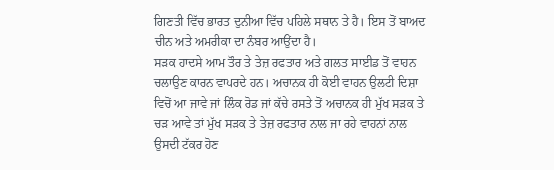ਗਿਣਤੀ ਵਿੱਚ ਭਾਰਤ ਦੁਨੀਆ ਵਿੱਚ ਪਹਿਲੇ ਸਥਾਨ ਤੇ ਹੈ। ਇਸ ਤੋਂ ਬਾਅਦ ਚੀਨ ਅਤੇ ਅਮਰੀਕਾ ਦਾ ਨੰਬਰ ਆਉਂਦਾ ਹੈ।
ਸੜਕ ਹਾਦਸੇ ਆਮ ਤੌਰ ਤੇ ਤੇਜ਼ ਰਫਤਾਰ ਅਤੇ ਗਲਤ ਸਾਈਡ ਤੋਂ ਵਾਹਨ ਚਲਾਉਣ ਕਾਰਨ ਵਾਪਰਦੇ ਹਨ। ਅਚਾਨਕ ਹੀ ਕੋਈ ਵਾਹਨ ਉਲਟੀ ਦਿਸ਼ਾ ਵਿਚੋਂ ਆ ਜਾਵੇ ਜਾਂ ਲਿੰਕ ਰੋਡ ਜਾਂ ਕੱਚੇ ਰਸਤੇ ਤੋਂ ਅਚਾਨਕ ਹੀ ਮੁੱਖ ਸੜਕ ਤੇ ਚੜ ਆਵੇ ਤਾਂ ਮੁੱਖ ਸੜਕ ਤੇ ਤੇਜ਼ ਰਫਤਾਰ ਨਾਲ ਜਾ ਰਹੇ ਵਾਹਨਾਂ ਨਾਲ ਉਸਦੀ ਟੱਕਰ ਹੋਣ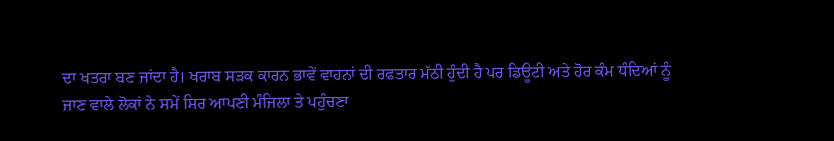ਦਾ ਖਤਰਾ ਬਣ ਜਾਂਦਾ ਹੈ। ਖਰਾਬ ਸੜਕ ਕਾਰਨ ਭਾਵੇਂ ਵਾਹਨਾਂ ਦੀ ਰਫਤਾਰ ਮੱਠੀ ਹੁੰਦੀ ਹੈ ਪਰ ਡਿਊਟੀ ਅਤੇ ਹੋਰ ਕੰਮ ਧੰਦਿਆਂ ਨੂੰ ਜਾਣ ਵਾਲੇ ਲੋਕਾਂ ਨੇ ਸਮੇਂ ਸਿਰ ਆਪਣੀ ਮੰਜਿਲਾ ਤੇ ਪਹੁੰਚਣਾ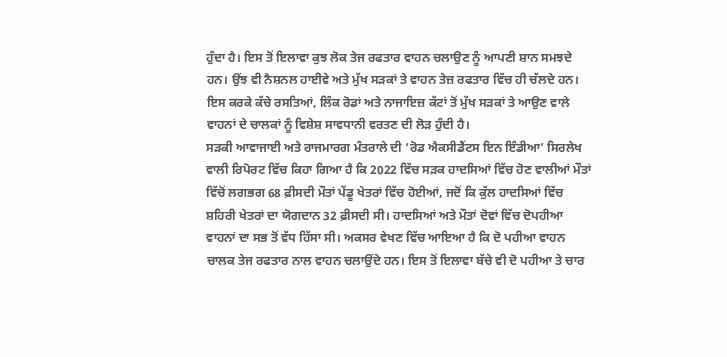ਹੁੰਦਾ ਹੈ। ਇਸ ਤੋਂ ਇਲਾਵਾ ਕੁਝ ਲੋਕ ਤੇਜ ਰਫਤਾਰ ਵਾਹਨ ਚਲਾਉਣ ਨੂੰ ਆਪਣੀ ਸ਼ਾਨ ਸਮਝਦੇ ਹਨ। ਉਂਝ ਵੀ ਨੈਸ਼ਨਲ ਹਾਈਵੇ ਅਤੇ ਮੁੱਖ ਸੜਕਾਂ ਤੇ ਵਾਹਨ ਤੇਜ਼ ਰਫਤਾਰ ਵਿੱਚ ਹੀ ਚੱਲਦੇ ਹਨ। ਇਸ ਕਰਕੇ ਕੱਚੇ ਰਸਤਿਆਂ, ਲਿੰਕ ਰੋਡਾਂ ਅਤੇ ਨਾਜਾਇਜ਼ ਕੱਟਾਂ ਤੋਂ ਮੁੱਖ ਸੜਕਾਂ ਤੇ ਆਉਣ ਵਾਲੇ ਵਾਹਨਾਂ ਦੇ ਚਾਲਕਾਂ ਨੂੰ ਵਿਸ਼ੇਸ਼ ਸਾਵਧਾਨੀ ਵਰਤਣ ਦੀ ਲੋੜ ਹੁੰਦੀ ਹੈ।
ਸੜਕੀ ਆਵਾਜਾਈ ਅਤੇ ਰਾਜਮਾਰਗ ਮੰਤਰਾਲੇ ਦੀ ‘ਰੋਡ ਐਕਸੀਡੈਂਟਸ ਇਨ ਇੰਡੀਆ’ ਸਿਰਲੇਖ ਵਾਲੀ ਰਿਪੋਰਟ ਵਿੱਚ ਕਿਹਾ ਗਿਆ ਹੈ ਕਿ 2022 ਵਿੱਚ ਸੜਕ ਹਾਦਸਿਆਂ ਵਿੱਚ ਹੋਣ ਵਾਲੀਆਂ ਮੌਤਾਂ ਵਿੱਚੋਂ ਲਗਭਗ 68 ਫ਼ੀਸਦੀ ਮੌਤਾਂ ਪੇਂਡੂ ਖੇਤਰਾਂ ਵਿੱਚ ਹੋਈਆਂ, ਜਦੋਂ ਕਿ ਕੁੱਲ ਹਾਦਸਿਆਂ ਵਿੱਚ ਸ਼ਹਿਰੀ ਖੇਤਰਾਂ ਦਾ ਯੋਗਦਾਨ 32 ਫ਼ੀਸਦੀ ਸੀ। ਹਾਦਸਿਆਂ ਅਤੇ ਮੌਤਾਂ ਦੋਵਾਂ ਵਿੱਚ ਦੋਪਹੀਆ ਵਾਹਨਾਂ ਦਾ ਸਭ ਤੋਂ ਵੱਧ ਹਿੱਸਾ ਸੀ। ਅਕਸਰ ਵੇਖਣ ਵਿੱਚ ਆਇਆ ਹੈ ਕਿ ਦੋ ਪਹੀਆ ਵਾਹਨ ਚਾਲਕ ਤੇਜ ਰਫਤਾਰ ਨਾਲ ਵਾਹਨ ਚਲਾਉਂਦੇ ਹਨ। ਇਸ ਤੋਂ ਇਲਾਵਾ ਬੱਚੇ ਵੀ ਦੋ ਪਹੀਆ ਤੇ ਚਾਰ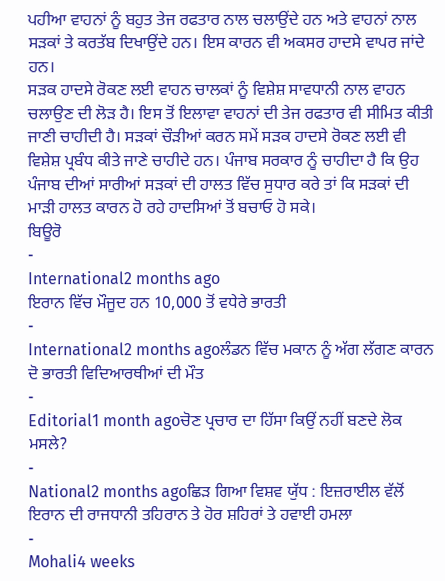ਪਹੀਆ ਵਾਹਨਾਂ ਨੂੰ ਬਹੁਤ ਤੇਜ ਰਫਤਾਰ ਨਾਲ ਚਲਾਉਂਦੇ ਹਨ ਅਤੇ ਵਾਹਨਾਂ ਨਾਲ ਸੜਕਾਂ ਤੇ ਕਰਤੱਬ ਦਿਖਾਉਂਦੇ ਹਨ। ਇਸ ਕਾਰਨ ਵੀ ਅਕਸਰ ਹਾਦਸੇ ਵਾਪਰ ਜਾਂਦੇ ਹਨ।
ਸੜਕ ਹਾਦਸੇ ਰੋਕਣ ਲਈ ਵਾਹਨ ਚਾਲਕਾਂ ਨੂੰ ਵਿਸ਼ੇਸ਼ ਸਾਵਧਾਨੀ ਨਾਲ ਵਾਹਨ ਚਲਾਉਣ ਦੀ ਲੋੜ ਹੈ। ਇਸ ਤੋਂ ਇਲਾਵਾ ਵਾਹਨਾਂ ਦੀ ਤੇਜ ਰਫਤਾਰ ਵੀ ਸੀਮਿਤ ਕੀਤੀ ਜਾਣੀ ਚਾਹੀਦੀ ਹੈ। ਸੜਕਾਂ ਚੌੜੀਆਂ ਕਰਨ ਸਮੇਂ ਸੜਕ ਹਾਦਸੇ ਰੋਕਣ ਲਈ ਵੀ ਵਿਸ਼ੇਸ਼ ਪ੍ਰਬੰਧ ਕੀਤੇ ਜਾਣੇ ਚਾਹੀਦੇ ਹਨ। ਪੰਜਾਬ ਸਰਕਾਰ ਨੂੰ ਚਾਹੀਦਾ ਹੈ ਕਿ ਉਹ ਪੰਜਾਬ ਦੀਆਂ ਸਾਰੀਆਂ ਸੜਕਾਂ ਦੀ ਹਾਲਤ ਵਿੱਚ ਸੁਧਾਰ ਕਰੇ ਤਾਂ ਕਿ ਸੜਕਾਂ ਦੀ ਮਾੜੀ ਹਾਲਤ ਕਾਰਨ ਹੋ ਰਹੇ ਹਾਦਸਿਆਂ ਤੋਂ ਬਚਾਓ ਹੋ ਸਕੇ।
ਬਿਊਰੋ
-
International2 months ago
ਇਰਾਨ ਵਿੱਚ ਮੌਜੂਦ ਹਨ 10,000 ਤੋਂ ਵਧੇਰੇ ਭਾਰਤੀ
-
International2 months agoਲੰਡਨ ਵਿੱਚ ਮਕਾਨ ਨੂੰ ਅੱਗ ਲੱਗਣ ਕਾਰਨ ਦੋ ਭਾਰਤੀ ਵਿਦਿਆਰਥੀਆਂ ਦੀ ਮੌਤ
-
Editorial1 month agoਚੋਣ ਪ੍ਰਚਾਰ ਦਾ ਹਿੱਸਾ ਕਿਉਂ ਨਹੀਂ ਬਣਦੇ ਲੋਕ ਮਸਲੇ?
-
National2 months agoਛਿੜ ਗਿਆ ਵਿਸ਼ਵ ਯੁੱਧ : ਇਜ਼ਰਾਈਲ ਵੱਲੋਂ ਇਰਾਨ ਦੀ ਰਾਜਧਾਨੀ ਤਹਿਰਾਨ ਤੇ ਹੋਰ ਸ਼ਹਿਰਾਂ ਤੇ ਹਵਾਈ ਹਮਲਾ
-
Mohali4 weeks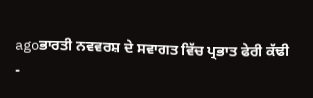agoਭਾਰਤੀ ਨਵਵਰਸ਼ ਦੇ ਸਵਾਗਤ ਵਿੱਚ ਪ੍ਰਭਾਤ ਫੇਰੀ ਕੱਢੀ
-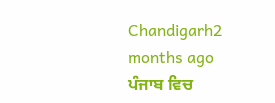Chandigarh2 months ago
ਪੰਜਾਬ ਵਿਚ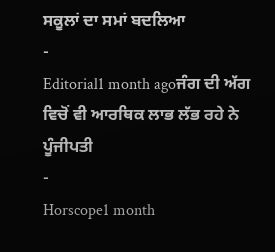ਸਕੂਲਾਂ ਦਾ ਸਮਾਂ ਬਦਲਿਆ
-
Editorial1 month agoਜੰਗ ਦੀ ਅੱਗ ਵਿਚੋਂ ਵੀ ਆਰਥਿਕ ਲਾਭ ਲੱਭ ਰਹੇ ਨੇ ਪੂੰਜੀਪਤੀ
-
Horscope1 month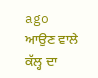ago
ਆਉਣ ਵਾਲੇ ਕੱਲ੍ਹ ਦਾ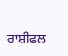ਰਾਸ਼ੀਫਲ